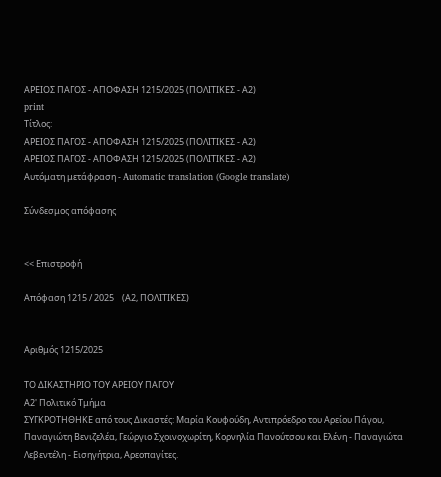ΑΡΕΙΟΣ ΠΑΓΟΣ - ΑΠΟΦΑΣΗ 1215/2025 (ΠΟΛΙΤΙΚΕΣ - Α2)
print
Τίτλος:
ΑΡΕΙΟΣ ΠΑΓΟΣ - ΑΠΟΦΑΣΗ 1215/2025 (ΠΟΛΙΤΙΚΕΣ - Α2)
ΑΡΕΙΟΣ ΠΑΓΟΣ - ΑΠΟΦΑΣΗ 1215/2025 (ΠΟΛΙΤΙΚΕΣ - Α2)
Αυτόματη μετάφραση - Automatic translation (Google translate)

Σύνδεσμος απόφασης


<< Επιστροφή

Απόφαση 1215 / 2025    (Α2, ΠΟΛΙΤΙΚΕΣ)


Αριθμός 1215/2025

ΤΟ ΔΙΚΑΣΤΗΡΙΟ ΤΟΥ ΑΡΕΙΟΥ ΠΑΓΟΥ
Α2' Πολιτικό Τμήμα
ΣΥΓΚΡΟΤΗΘΗΚΕ από τους Δικαστές: Μαρία Κουφούδη, Αντιπρόεδρο του Αρείου Πάγου, Παναγιώτη Βενιζελέα, Γεώργιο Σχοινοχωρίτη, Κορνηλία Πανούτσου και Ελένη - Παναγιώτα Λεβεντέλη - Εισηγήτρια, Αρεοπαγίτες.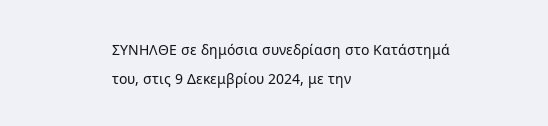ΣΥΝΗΛΘΕ σε δημόσια συνεδρίαση στο Κατάστημά του, στις 9 Δεκεμβρίου 2024, με την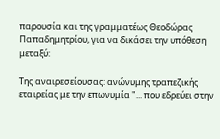παρουσία και της γραμματέως Θεοδώρας Παπαδημητρίου, για να δικάσει την υπόθεση μεταξύ:

Της αναιρεσείουσας: ανώνυμης τραπεζικής εταιρείας με την επωνυμία "... που εδρεύει στην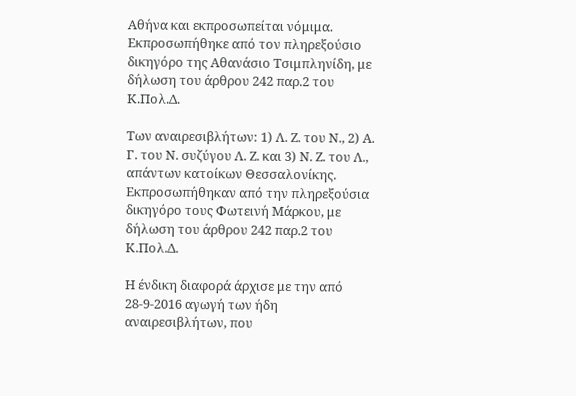Αθήνα και εκπροσωπείται νόμιμα. Εκπροσωπήθηκε από τον πληρεξούσιο δικηγόρο της Αθανάσιο Τσιμπληνίδη, με δήλωση του άρθρου 242 παρ.2 του Κ.Πολ.Δ.

Των αναιρεσιβλήτων: 1) Λ. Ζ. του Ν., 2) Α. Γ. του Ν. συζύγου Λ. Ζ. και 3) Ν. Ζ. του Λ., απάντων κατοίκων Θεσσαλονίκης. Εκπροσωπήθηκαν από την πληρεξούσια δικηγόρο τους Φωτεινή Μάρκου, με δήλωση του άρθρου 242 παρ.2 του Κ.Πολ.Δ.

Η ένδικη διαφορά άρχισε με την από 28-9-2016 αγωγή των ήδη αναιρεσιβλήτων, που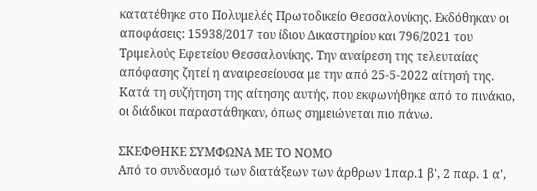κατατέθηκε στο Πολυμελές Πρωτοδικείο Θεσσαλονίκης. Εκδόθηκαν οι αποφάσεις: 15938/2017 του ίδιου Δικαστηρίου και 796/2021 του Τριμελούς Εφετείου Θεσσαλονίκης. Την αναίρεση της τελευταίας απόφασης ζητεί η αναιρεσείουσα με την από 25-5-2022 αίτησή της.
Κατά τη συζήτηση της αίτησης αυτής, που εκφωνήθηκε από το πινάκιο, οι διάδικοι παραστάθηκαν, όπως σημειώνεται πιο πάνω.

ΣΚΕΦΘΗΚΕ ΣΥΜΦΩΝΑ ΜΕ ΤΟ ΝΟΜΟ
Από το συνδυασμό των διατάξεων των άρθρων 1παρ.1 β', 2 παρ. 1 α',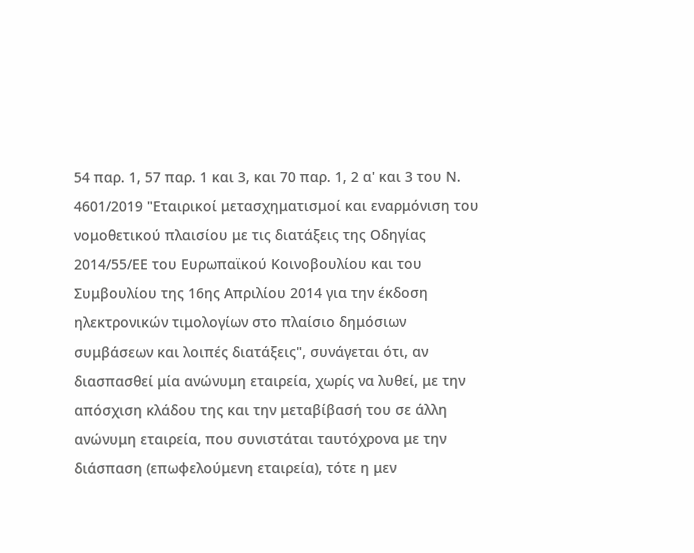54 παρ. 1, 57 παρ. 1 και 3, και 70 παρ. 1, 2 α' και 3 του Ν. 4601/2019 "Εταιρικοί μετασχηματισμοί και εναρμόνιση του νομοθετικού πλαισίου με τις διατάξεις της Οδηγίας 2014/55/ΕΕ του Ευρωπαϊκού Κοινοβουλίου και του Συμβουλίου της 16ης Απριλίου 2014 για την έκδοση ηλεκτρονικών τιμολογίων στο πλαίσιο δημόσιων συμβάσεων και λοιπές διατάξεις", συνάγεται ότι, αν διασπασθεί μία ανώνυμη εταιρεία, χωρίς να λυθεί, με την απόσχιση κλάδου της και την μεταβίβασή του σε άλλη ανώνυμη εταιρεία, που συνιστάται ταυτόχρονα με την διάσπαση (επωφελούμενη εταιρεία), τότε η μεν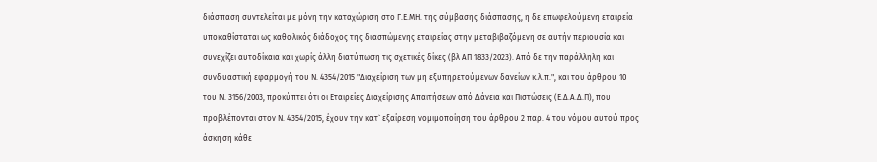διάσπαση συντελείται με μόνη την καταχώριση στο Γ.Ε.ΜΗ. της σύμβασης διάσπασης, η δε επωφελούμενη εταιρεία υποκαθίσταται ως καθολικός διάδοχος της διασπώμενης εταιρείας στην μεταβιβαζόμενη σε αυτήν περιουσία και συνεχίζει αυτοδίκαια και χωρίς άλλη διατύπωση τις σχετικές δίκες (βλ ΑΠ 1833/2023). Από δε την παράλληλη και συνδυαστική εφαρμογή του Ν. 4354/2015 "Διαχείριση των μη εξυπηρετούμενων δανείων κ.λ.π.", και του άρθρου 10 του Ν. 3156/2003, προκύπτει ότι οι Εταιρείες Διαχείρισης Απαιτήσεων από Δάνεια και Πιστώσεις (Ε.Δ.Α.Δ.Π), που προβλέπονται στον Ν. 4354/2015, έχουν την κατ` εξαίρεση νομιμοποίηση του άρθρου 2 παρ. 4 του νόμου αυτού προς άσκηση κάθε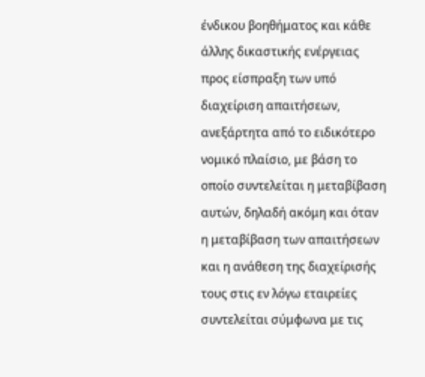ένδικου βοηθήματος και κάθε άλλης δικαστικής ενέργειας προς είσπραξη των υπό διαχείριση απαιτήσεων, ανεξάρτητα από το ειδικότερο νομικό πλαίσιο, με βάση το οποίο συντελείται η μεταβίβαση αυτών, δηλαδή ακόμη και όταν η μεταβίβαση των απαιτήσεων και η ανάθεση της διαχείρισής τους στις εν λόγω εταιρείες συντελείται σύμφωνα με τις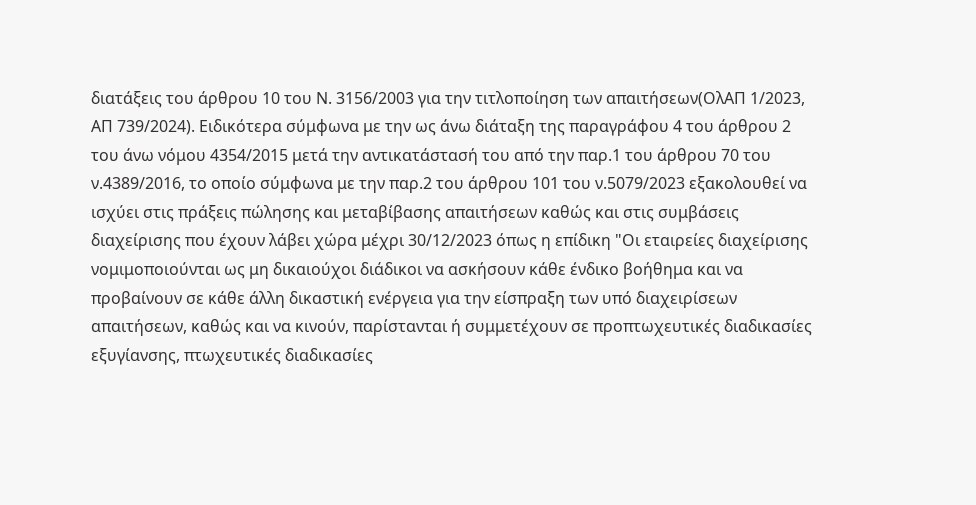διατάξεις του άρθρου 10 του Ν. 3156/2003 για την τιτλοποίηση των απαιτήσεων(ΟλΑΠ 1/2023, ΑΠ 739/2024). Ειδικότερα σύμφωνα με την ως άνω διάταξη της παραγράφου 4 του άρθρου 2 του άνω νόμου 4354/2015 μετά την αντικατάστασή του από την παρ.1 του άρθρου 70 του ν.4389/2016, το οποίο σύμφωνα με την παρ.2 του άρθρου 101 του ν.5079/2023 εξακολουθεί να ισχύει στις πράξεις πώλησης και μεταβίβασης απαιτήσεων καθώς και στις συμβάσεις διαχείρισης που έχουν λάβει χώρα μέχρι 30/12/2023 όπως η επίδικη "Οι εταιρείες διαχείρισης νομιμοποιούνται ως μη δικαιούχοι διάδικοι να ασκήσουν κάθε ένδικο βοήθημα και να προβαίνουν σε κάθε άλλη δικαστική ενέργεια για την είσπραξη των υπό διαχειρίσεων απαιτήσεων, καθώς και να κινούν, παρίστανται ή συμμετέχουν σε προπτωχευτικές διαδικασίες εξυγίανσης, πτωχευτικές διαδικασίες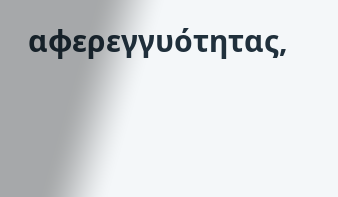αφερεγγυότητας,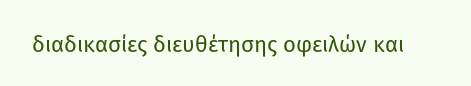διαδικασίες διευθέτησης οφειλών και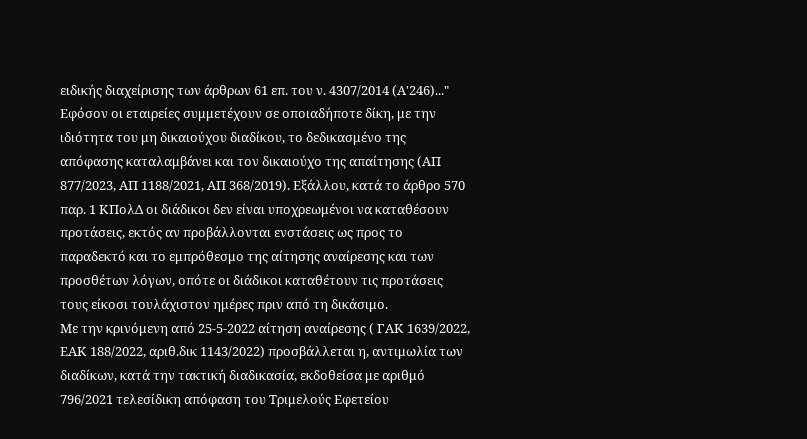ειδικής διαχείρισης των άρθρων 61 επ. του ν. 4307/2014 (Α'246)..." Εφόσον οι εταιρείες συμμετέχουν σε οποιαδήποτε δίκη, με την ιδιότητα του μη δικαιούχου διαδίκου, το δεδικασμένο της απόφασης καταλαμβάνει και τον δικαιούχο της απαίτησης (ΑΠ 877/2023, ΑΠ 1188/2021, ΑΠ 368/2019). Εξάλλου, κατά το άρθρο 570 παρ. 1 ΚΠολΔ οι διάδικοι δεν είναι υποχρεωμένοι να καταθέσουν προτάσεις, εκτός αν προβάλλονται ενστάσεις ως προς το παραδεκτό και το εμπρόθεσμο της αίτησης αναίρεσης και των προσθέτων λόγων, οπότε οι διάδικοι καταθέτουν τις προτάσεις τους είκοσι τουλάχιστον ημέρες πριν από τη δικάσιμο.
Με την κρινόμενη από 25-5-2022 αίτηση αναίρεσης ( ΓΑΚ 1639/2022, ΕΑΚ 188/2022, αριθ.δικ 1143/2022) προσβάλλεται η, αντιμωλία των διαδίκων, κατά την τακτική διαδικασία, εκδοθείσα με αριθμό 796/2021 τελεσίδικη απόφαση του Τριμελούς Εφετείου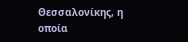Θεσσαλονίκης, η οποία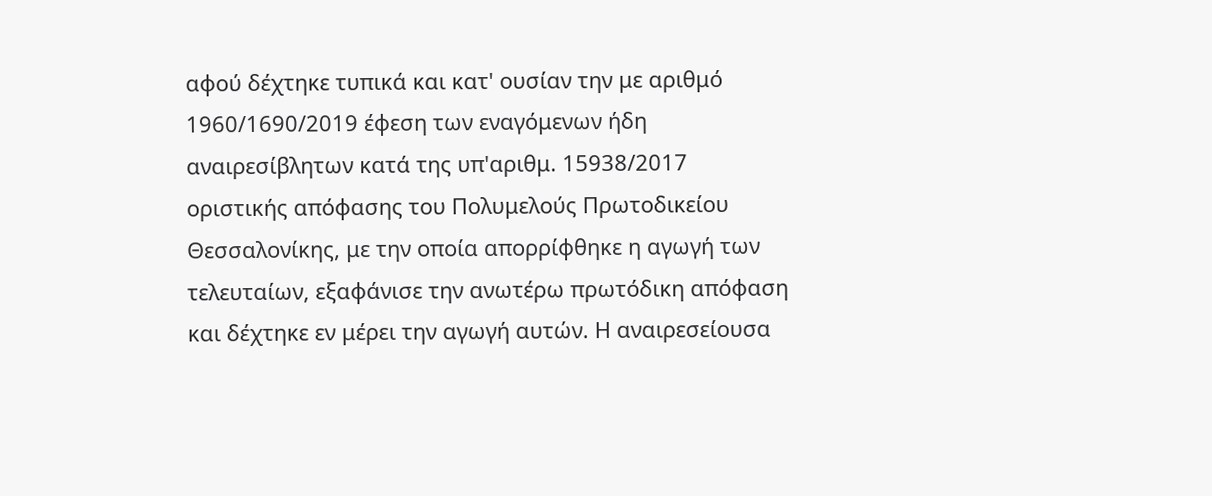αφού δέχτηκε τυπικά και κατ' ουσίαν την με αριθμό 1960/1690/2019 έφεση των εναγόμενων ήδη αναιρεσίβλητων κατά της υπ'αριθμ. 15938/2017 οριστικής απόφασης του Πολυμελούς Πρωτοδικείου Θεσσαλονίκης, με την οποία απορρίφθηκε η αγωγή των τελευταίων, εξαφάνισε την ανωτέρω πρωτόδικη απόφαση και δέχτηκε εν μέρει την αγωγή αυτών. Η αναιρεσείουσα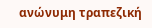ανώνυμη τραπεζική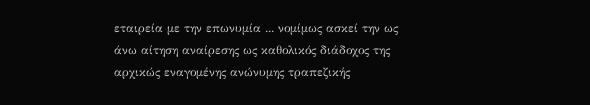εταιρεία με την επωνυμία ... νομίμως ασκεί την ως άνω αίτηση αναίρεσης ως καθολικός διάδοχος της αρχικώς εναγομένης ανώνυμης τραπεζικής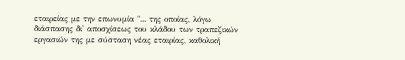εταιρείας με την επωνυμία "... της οποίας, λόγω διάσπασης δι' αποσχίσεως του κλάδου των τραπεζικών εργασιών της με σύσταση νέας εταιρίας, καθολική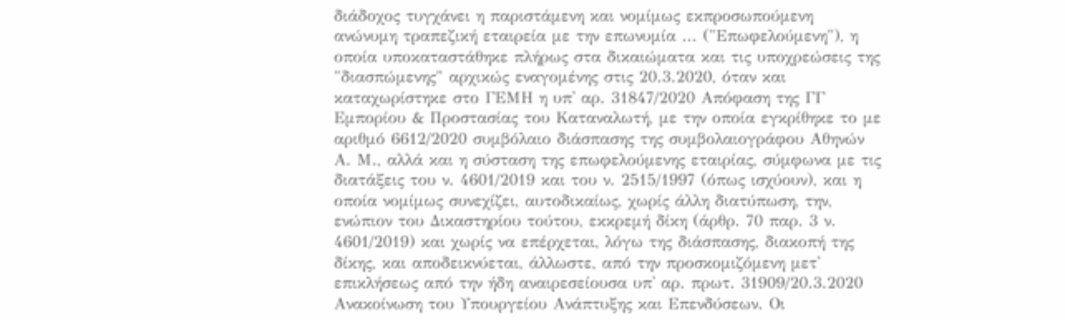διάδοχος τυγχάνει η παριστάμενη και νομίμως εκπροσωπούμενη ανώνυμη τραπεζική εταιρεία με την επωνυμία ... ("Επωφελούμενη"), η οποία υποκαταστάθηκε πλήρως στα δικαιώματα και τις υποχρεώσεις της "διασπώμενης" αρχικώς εναγομένης στις 20.3.2020, όταν και καταχωρίστηκε στο ΓΕΜΗ η υπ' αρ. 31847/2020 Απόφαση της ΓΓ Εμπορίου & Προστασίας του Καταναλωτή, με την οποία εγκρίθηκε το με αριθμό 6612/2020 συμβόλαιο διάσπασης της συμβολαιογράφου Αθηνών Α. Μ., αλλά και η σύσταση της επωφελούμενης εταιρίας, σύμφωνα με τις διατάξεις του ν. 4601/2019 και του ν. 2515/1997 (όπως ισχύουν), και η οποία νομίμως συνεχίζει, αυτοδικαίως, χωρίς άλλη διατύπωση, την, ενώπιον του Δικαστηρίου τούτου, εκκρεμή δίκη (άρθρ. 70 παρ. 3 ν. 4601/2019) και χωρίς να επέρχεται, λόγω της διάσπασης, διακοπή της δίκης, και αποδεικνύεται, άλλωστε, από την προσκομιζόμενη μετ' επικλήσεως από την ήδη αναιρεσείουσα υπ' αρ. πρωτ. 31909/20.3.2020 Ανακοίνωση του Υπουργείου Ανάπτυξης και Επενδύσεων. Οι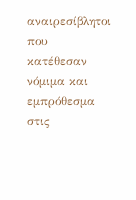αναιρεσίβλητοι που κατέθεσαν νόμιμα και εμπρόθεσμα στις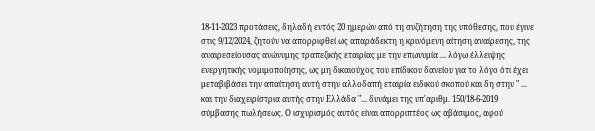18-11-2023 προτάσεις, δηλαδή εντός 20 ημερών από τη συζήτηση της υπόθεσης, που έγινε στις 9/12/2024, ζητούν να απορριφθεί ως απαράδεκτη η κρινόμενη αίτηση αναίρεσης, της αναιρεσείουσας ανώνυμης τραπεζικής εταιρίας με την επωνυμία ... λόγω έλλειψης ενεργητικής νομιμοποίησης, ως μη δικαιούχος του επίδικου δανείου για το λόγο ότι έχει μεταβιβάσει την απαίτηση αυτή στην αλλοδαπή εταιρία ειδικού σκοπού και δη στην " ... και την διαχειρίστρια αυτής στην Ελλάδα "... δυνάμει της υπ'αριθμ. 150/18-6-2019 σύμβασης πωλήσεως. Ο ισχυρισμός αυτός είναι απορριπτέος ως αβάσιμος, αφού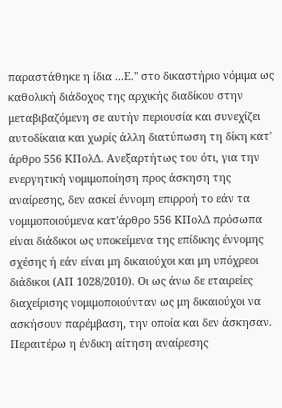παραστάθηκε η ίδια ...Ε." στο δικαστήριο νόμιμα ως καθολική διάδοχος της αρχικής διαδίκου στην μεταβιβαζόμενη σε αυτήν περιουσία και συνεχίζει αυτοδίκαια και χωρίς άλλη διατύπωση τη δίκη κατ' άρθρο 556 ΚΠολΔ. Ανεξαρτήτως του ότι, για την ενεργητική νομιμοποίηση προς άσκηση της αναίρεσης, δεν ασκεί έννομη επιρροή το εάν τα νομιμοποιούμενα κατ'άρθρο 556 ΚΠολΔ πρόσωπα είναι διάδικοι ως υποκείμενα της επίδικης έννομης σχέσης ή εάν είναι μη δικαιούχοι και μη υπόχρεοι διάδικοι (ΑΠ 1028/2010). Οι ως άνω δε εταιρείες διαχείρισης νομιμοποιούνταν ως μη δικαιούχοι να ασκήσουν παρέμβαση, την οποία και δεν άσκησαν. Περαιτέρω η ένδικη αίτηση αναίρεσης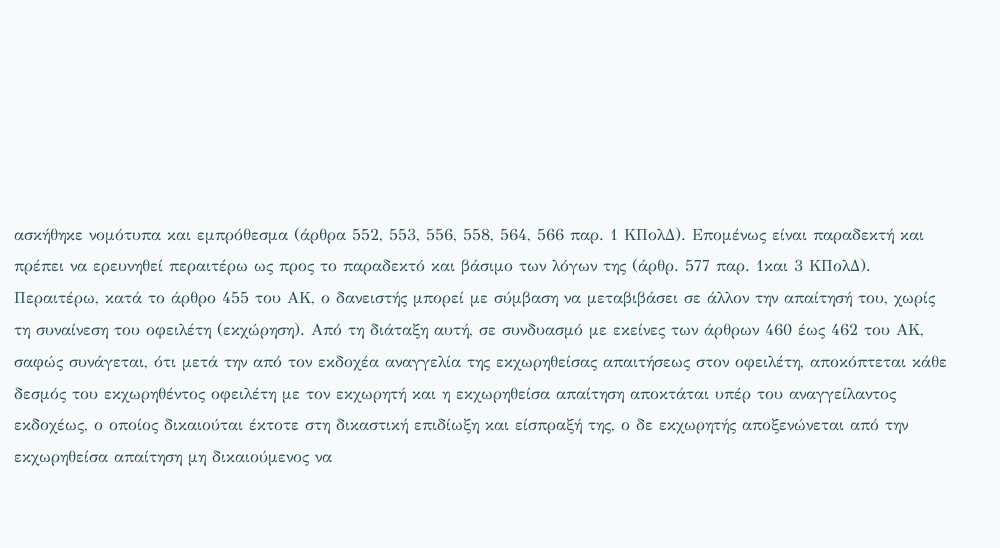ασκήθηκε νομότυπα και εμπρόθεσμα (άρθρα 552, 553, 556, 558, 564, 566 παρ. 1 ΚΠολΔ). Επομένως είναι παραδεκτή και πρέπει να ερευνηθεί περαιτέρω ως προς το παραδεκτό και βάσιμο των λόγων της (άρθρ. 577 παρ. 1και 3 ΚΠολΔ).
Περαιτέρω, κατά το άρθρο 455 του ΑΚ, ο δανειστής μπορεί με σύμβαση να μεταβιβάσει σε άλλον την απαίτησή του, χωρίς τη συναίνεση του οφειλέτη (εκχώρηση). Από τη διάταξη αυτή, σε συνδυασμό με εκείνες των άρθρων 460 έως 462 του ΑΚ, σαφώς συνάγεται, ότι μετά την από τον εκδοχέα αναγγελία της εκχωρηθείσας απαιτήσεως στον οφειλέτη, αποκόπτεται κάθε δεσμός του εκχωρηθέντος οφειλέτη με τον εκχωρητή και η εκχωρηθείσα απαίτηση αποκτάται υπέρ του αναγγείλαντος εκδοχέως, ο οποίος δικαιούται έκτοτε στη δικαστική επιδίωξη και είσπραξή της, ο δε εκχωρητής αποξενώνεται από την εκχωρηθείσα απαίτηση μη δικαιούμενος να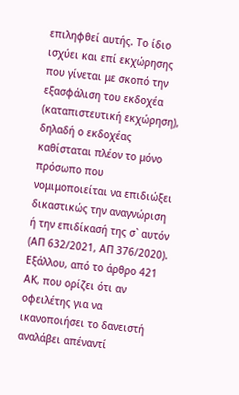επιληφθεί αυτής. Το ίδιο ισχύει και επί εκχώρησης που γίνεται με σκοπό την εξασφάλιση του εκδοχέα (καταπιστευτική εκχώρηση), δηλαδή ο εκδοχέας καθίσταται πλέον το μόνο πρόσωπο που νομιμοποιείται να επιδιώξει δικαστικώς την αναγνώριση ή την επιδίκασή της σ` αυτόν (ΑΠ 632/2021, ΑΠ 376/2020). Εξάλλου, από το άρθρο 421 ΑΚ, που ορίζει ότι αν οφειλέτης για να ικανοποιήσει το δανειστή αναλάβει απέναντί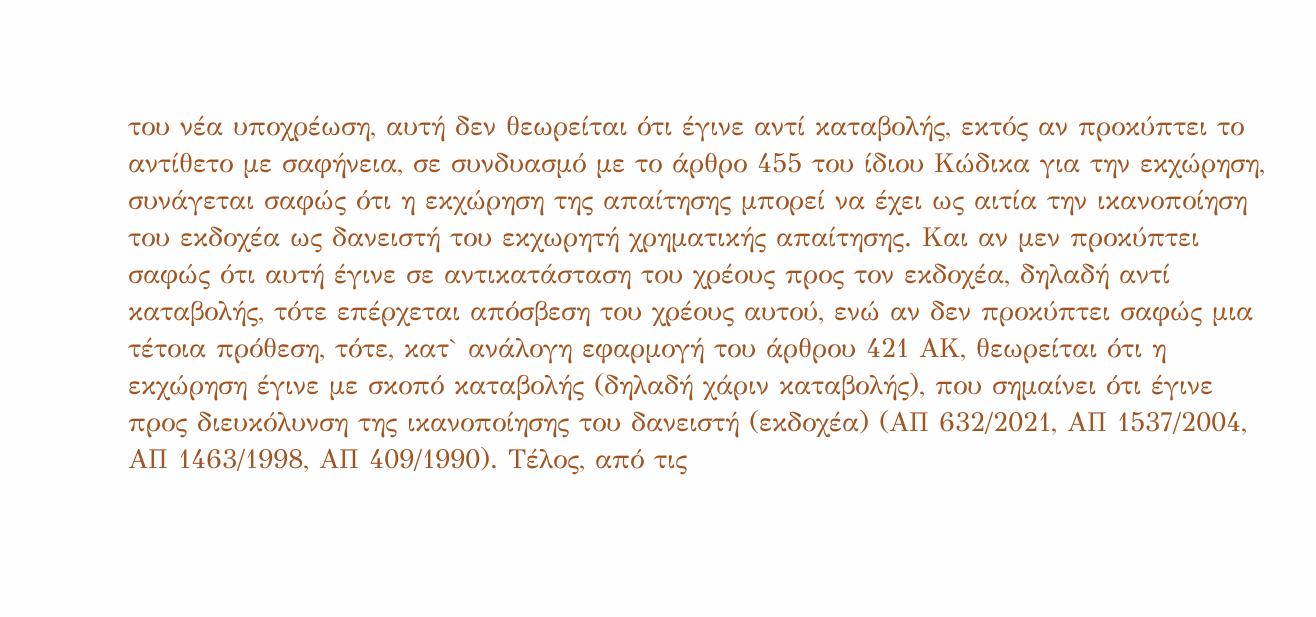του νέα υποχρέωση, αυτή δεν θεωρείται ότι έγινε αντί καταβολής, εκτός αν προκύπτει το αντίθετο με σαφήνεια, σε συνδυασμό με το άρθρο 455 του ίδιου Κώδικα για την εκχώρηση, συνάγεται σαφώς ότι η εκχώρηση της απαίτησης μπορεί να έχει ως αιτία την ικανοποίηση του εκδοχέα ως δανειστή του εκχωρητή χρηματικής απαίτησης. Και αν μεν προκύπτει σαφώς ότι αυτή έγινε σε αντικατάσταση του χρέους προς τον εκδοχέα, δηλαδή αντί καταβολής, τότε επέρχεται απόσβεση του χρέους αυτού, ενώ αν δεν προκύπτει σαφώς μια τέτοια πρόθεση, τότε, κατ` ανάλογη εφαρμογή του άρθρου 421 ΑΚ, θεωρείται ότι η εκχώρηση έγινε με σκοπό καταβολής (δηλαδή χάριν καταβολής), που σημαίνει ότι έγινε προς διευκόλυνση της ικανοποίησης του δανειστή (εκδοχέα) (ΑΠ 632/2021, ΑΠ 1537/2004, ΑΠ 1463/1998, ΑΠ 409/1990). Τέλος, από τις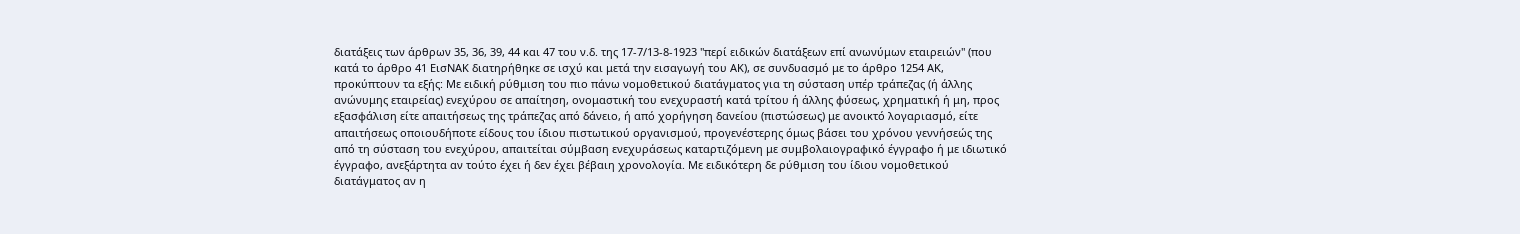διατάξεις των άρθρων 35, 36, 39, 44 και 47 του ν.δ. της 17-7/13-8-1923 "περί ειδικών διατάξεων επί ανωνύμων εταιρειών" (που κατά το άρθρο 41 ΕισΝΑΚ διατηρήθηκε σε ισχύ και μετά την εισαγωγή του ΑΚ), σε συνδυασμό με το άρθρο 1254 ΑΚ, προκύπτουν τα εξής: Με ειδική ρύθμιση του πιο πάνω νομοθετικού διατάγματος για τη σύσταση υπέρ τράπεζας (ή άλλης ανώνυμης εταιρείας) ενεχύρου σε απαίτηση, ονομαστική του ενεχυραστή κατά τρίτου ή άλλης φύσεως, χρηματική ή μη, προς εξασφάλιση είτε απαιτήσεως της τράπεζας από δάνειο, ή από χορήγηση δανείου (πιστώσεως) με ανοικτό λογαριασμό, είτε απαιτήσεως οποιουδήποτε είδους του ίδιου πιστωτικού οργανισμού, προγενέστερης όμως βάσει του χρόνου γεννήσεώς της από τη σύσταση του ενεχύρου, απαιτείται σύμβαση ενεχυράσεως καταρτιζόμενη με συμβολαιογραφικό έγγραφο ή με ιδιωτικό έγγραφο, ανεξάρτητα αν τούτο έχει ή δεν έχει βέβαιη χρονολογία. Με ειδικότερη δε ρύθμιση του ίδιου νομοθετικού διατάγματος αν η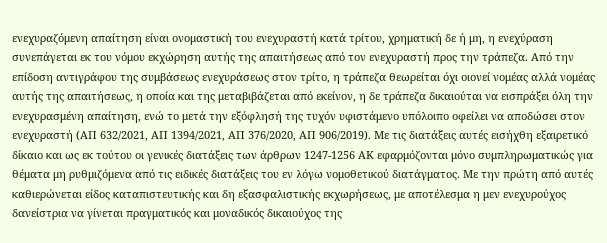ενεχυραζόμενη απαίτηση είναι ονομαστική του ενεχυραστή κατά τρίτου, χρηματική δε ή μη, η ενεχύραση συνεπάγεται εκ του νόμου εκχώρηση αυτής της απαιτήσεως από τον ενεχυραστή προς την τράπεζα. Από την επίδοση αντιγράφου της συμβάσεως ενεχυράσεως στον τρίτο, η τράπεζα θεωρείται όχι οιονεί νομέας αλλά νομέας αυτής της απαιτήσεως, η οποία και της μεταβιβάζεται από εκείνον, η δε τράπεζα δικαιούται να εισπράξει όλη την ενεχυρασμένη απαίτηση, ενώ το μετά την εξόφλησή της τυχόν υφιστάμενο υπόλοιπο οφείλει να αποδώσει στον ενεχυραστή (ΑΠ 632/2021, ΑΠ 1394/2021, ΑΠ 376/2020, ΑΠ 906/2019). Με τις διατάξεις αυτές εισήχθη εξαιρετικό δίκαιο και ως εκ τούτου οι γενικές διατάξεις των άρθρων 1247-1256 ΑΚ εφαρμόζονται μόνο συμπληρωματικώς για θέματα μη ρυθμιζόμενα από τις ειδικές διατάξεις του εν λόγω νομοθετικού διατάγματος. Με την πρώτη από αυτές καθιερώνεται είδος καταπιστευτικής και δη εξασφαλιστικής εκχωρήσεως, με αποτέλεσμα η μεν ενεχυρούχος δανείστρια να γίνεται πραγματικός και μοναδικός δικαιούχος της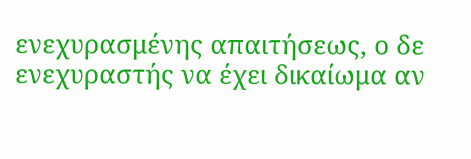ενεχυρασμένης απαιτήσεως, ο δε ενεχυραστής να έχει δικαίωμα αν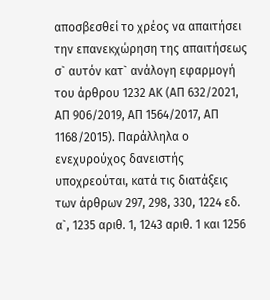αποσβεσθεί το χρέος να απαιτήσει την επανεκχώρηση της απαιτήσεως σ` αυτόν κατ` ανάλογη εφαρμογή του άρθρου 1232 ΑΚ (ΑΠ 632/2021, ΑΠ 906/2019, ΑΠ 1564/2017, ΑΠ 1168/2015). Παράλληλα ο ενεχυρούχος δανειστής υποχρεούται, κατά τις διατάξεις των άρθρων 297, 298, 330, 1224 εδ. α`, 1235 αριθ. 1, 1243 αριθ. 1 και 1256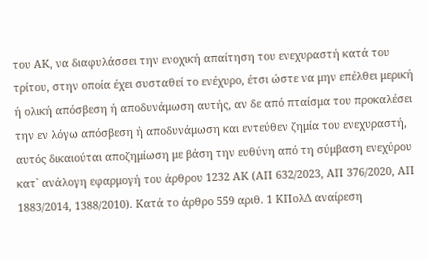του ΑΚ, να διαφυλάσσει την ενοχική απαίτηση του ενεχυραστή κατά του τρίτου, στην οποία έχει συσταθεί το ενέχυρο, έτσι ώστε να μην επέλθει μερική ή ολική απόσβεση ή αποδυνάμωση αυτής, αν δε από πταίσμα του προκαλέσει την εν λόγω απόσβεση ή αποδυνάμωση και εντεύθεν ζημία του ενεχυραστή, αυτός δικαιούται αποζημίωση με βάση την ευθύνη από τη σύμβαση ενεχύρου κατ` ανάλογη εφαρμογή του άρθρου 1232 ΑΚ (ΑΠ 632/2023, ΑΠ 376/2020, ΑΠ 1883/2014, 1388/2010). Κατά το άρθρο 559 αριθ. 1 ΚΠολΔ αναίρεση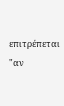επιτρέπεται "αν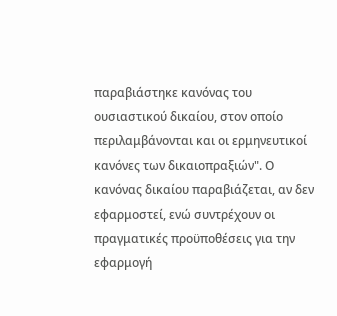παραβιάστηκε κανόνας του ουσιαστικού δικαίου, στον οποίο περιλαμβάνονται και οι ερμηνευτικοί κανόνες των δικαιοπραξιών". Ο κανόνας δικαίου παραβιάζεται, αν δεν εφαρμοστεί, ενώ συντρέχουν οι πραγματικές προϋποθέσεις για την εφαρμογή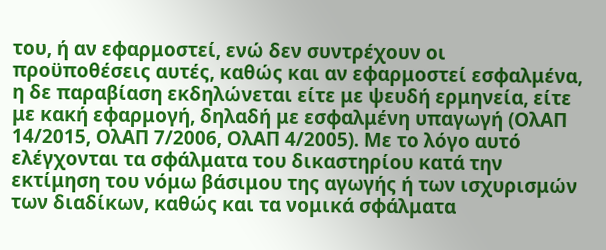του, ή αν εφαρμοστεί, ενώ δεν συντρέχουν οι προϋποθέσεις αυτές, καθώς και αν εφαρμοστεί εσφαλμένα, η δε παραβίαση εκδηλώνεται είτε με ψευδή ερμηνεία, είτε με κακή εφαρμογή, δηλαδή με εσφαλμένη υπαγωγή (ΟλΑΠ 14/2015, ΟλΑΠ 7/2006, ΟλΑΠ 4/2005). Με το λόγο αυτό ελέγχονται τα σφάλματα του δικαστηρίου κατά την εκτίμηση του νόμω βάσιμου της αγωγής ή των ισχυρισμών των διαδίκων, καθώς και τα νομικά σφάλματα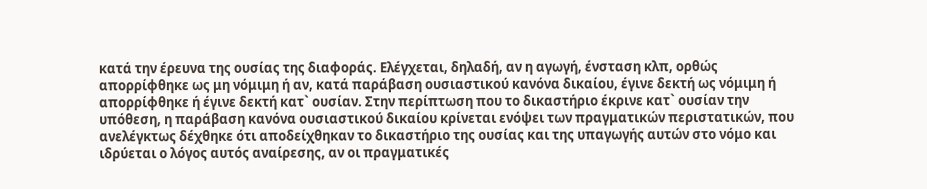κατά την έρευνα της ουσίας της διαφοράς. Ελέγχεται, δηλαδή, αν η αγωγή, ένσταση κλπ, ορθώς απορρίφθηκε ως μη νόμιμη ή αν, κατά παράβαση ουσιαστικού κανόνα δικαίου, έγινε δεκτή ως νόμιμη ή απορρίφθηκε ή έγινε δεκτή κατ` ουσίαν. Στην περίπτωση που το δικαστήριο έκρινε κατ` ουσίαν την υπόθεση, η παράβαση κανόνα ουσιαστικού δικαίου κρίνεται ενόψει των πραγματικών περιστατικών, που ανελέγκτως δέχθηκε ότι αποδείχθηκαν το δικαστήριο της ουσίας και της υπαγωγής αυτών στο νόμο και ιδρύεται ο λόγος αυτός αναίρεσης, αν οι πραγματικές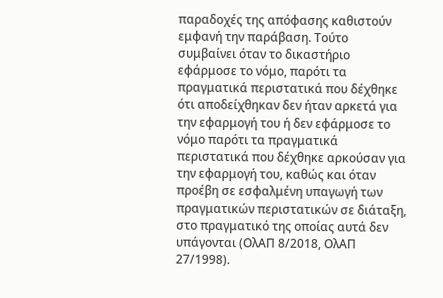παραδοχές της απόφασης καθιστούν εμφανή την παράβαση. Τούτο συμβαίνει όταν το δικαστήριο εφάρμοσε το νόμο, παρότι τα πραγματικά περιστατικά που δέχθηκε ότι αποδείχθηκαν δεν ήταν αρκετά για την εφαρμογή του ή δεν εφάρμοσε το νόμο παρότι τα πραγματικά περιστατικά που δέχθηκε αρκούσαν για την εφαρμογή του, καθώς και όταν προέβη σε εσφαλμένη υπαγωγή των πραγματικών περιστατικών σε διάταξη, στο πραγματικό της οποίας αυτά δεν υπάγονται (ΟλΑΠ 8/2018, ΟλΑΠ 27/1998).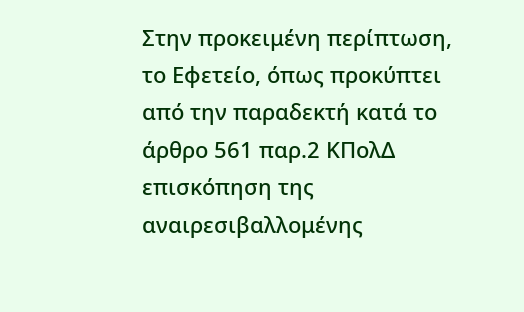Στην προκειμένη περίπτωση, το Εφετείο, όπως προκύπτει από την παραδεκτή κατά το άρθρο 561 παρ.2 ΚΠολΔ επισκόπηση της αναιρεσιβαλλομένης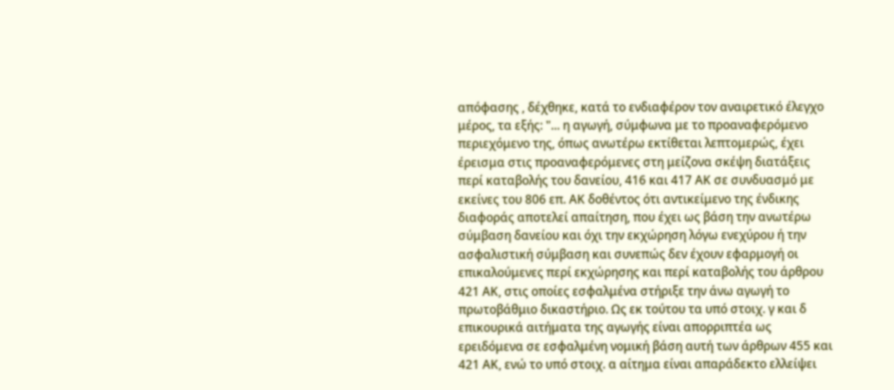απόφασης , δέχθηκε, κατά το ενδιαφέρον τον αναιρετικό έλεγχο μέρος, τα εξής: "... η αγωγή, σύμφωνα με το προαναφερόμενο περιεχόμενο της, όπως ανωτέρω εκτίθεται λεπτομερώς, έχει έρεισμα στις προαναφερόμενες στη μείζονα σκέψη διατάξεις περί καταβολής του δανείου, 416 και 417 ΑΚ σε συνδυασμό με εκείνες του 806 επ. ΑΚ δοθέντος ότι αντικείμενο της ένδικης διαφοράς αποτελεί απαίτηση, που έχει ως βάση την ανωτέρω σύμβαση δανείου και όχι την εκχώρηση λόγω ενεχύρου ή την ασφαλιστική σύμβαση και συνεπώς δεν έχουν εφαρμογή οι επικαλούμενες περί εκχώρησης και περί καταβολής του άρθρου 421 ΑΚ, στις οποίες εσφαλμένα στήριξε την άνω αγωγή το πρωτοβάθμιο δικαστήριο. Ως εκ τούτου τα υπό στοιχ. γ και δ επικουρικά αιτήματα της αγωγής είναι απορριπτέα ως ερειδόμενα σε εσφαλμένη νομική βάση αυτή των άρθρων 455 και 421 ΑΚ, ενώ το υπό στοιχ. α αίτημα είναι απαράδεκτο ελλείψει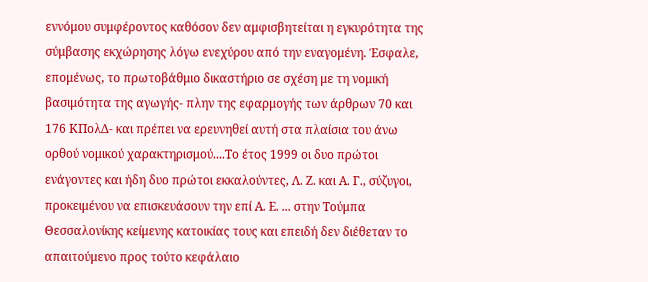εννόμου συμφέροντος καθόσον δεν αμφισβητείται η εγκυρότητα της σύμβασης εκχώρησης λόγω ενεχύρου από την εναγομένη. Έσφαλε, επομένως, το πρωτοβάθμιο δικαστήριο σε σχέση με τη νομική βασιμότητα της αγωγής- πλην της εφαρμογής των άρθρων 70 και 176 ΚΠολΔ- και πρέπει να ερευνηθεί αυτή στα πλαίσια του άνω ορθού νομικού χαρακτηρισμού....Το έτος 1999 οι δυο πρώτοι ενάγοντες και ήδη δυο πρώτοι εκκαλούντες, Λ. Ζ. και Α. Γ., σύζυγοι, προκειμένου να επισκευάσουν την επί Α. Ε. ... στην Τούμπα Θεσσαλονίκης κείμενης κατοικίας τους και επειδή δεν διέθεταν το απαιτούμενο προς τούτο κεφάλαιο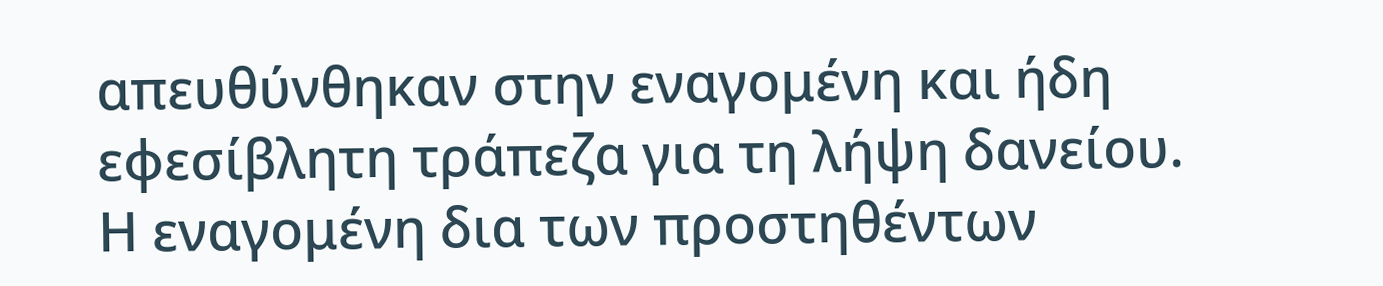απευθύνθηκαν στην εναγομένη και ήδη εφεσίβλητη τράπεζα για τη λήψη δανείου. Η εναγομένη δια των προστηθέντων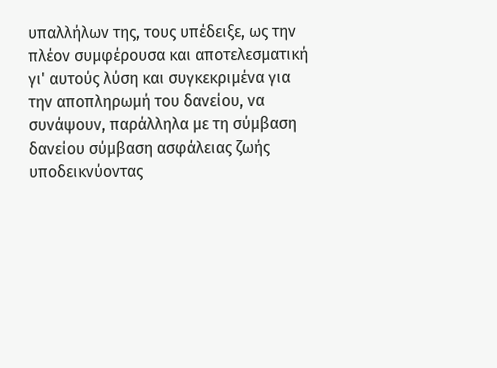υπαλλήλων της, τους υπέδειξε, ως την πλέον συμφέρουσα και αποτελεσματική γι' αυτούς λύση και συγκεκριμένα για την αποπληρωμή του δανείου, να συνάψουν, παράλληλα με τη σύμβαση δανείου σύμβαση ασφάλειας ζωής υποδεικνύοντας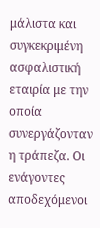μάλιστα και συγκεκριμένη ασφαλιστική εταιρία με την οποία συνεργάζονταν η τράπεζα. Οι ενάγοντες αποδεχόμενοι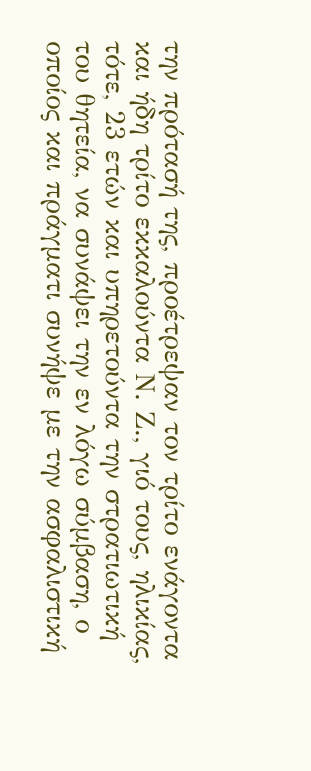την πρότασή της, προέτρεψαν τον τρίτο ενάγοντα και ήδη τρίτο εκκαλούντα Ν. Ζ., γιό τους, ηλικίας, τότε, 23 ετών και υπηρετούντα την στρατιωτική του θητεία, να συνάψει την εν λόγω σύμβαση, ο οποίος και πράγματι συνήψε με την ασφαλιστική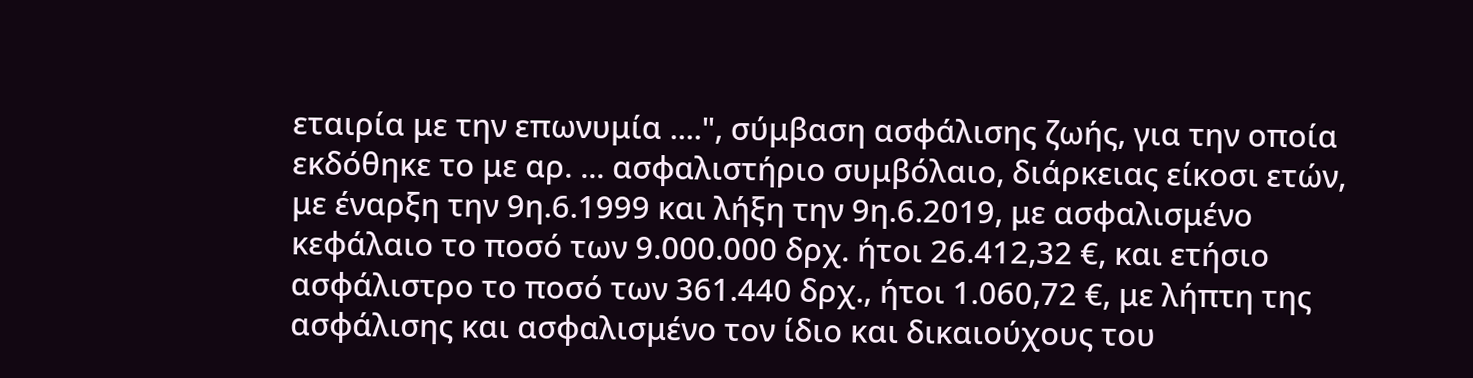εταιρία με την επωνυμία ....", σύμβαση ασφάλισης ζωής, για την οποία εκδόθηκε το με αρ. ... ασφαλιστήριο συμβόλαιο, διάρκειας είκοσι ετών, με έναρξη την 9η.6.1999 και λήξη την 9η.6.2019, με ασφαλισμένο κεφάλαιο το ποσό των 9.000.000 δρχ. ήτοι 26.412,32 €, και ετήσιο ασφάλιστρο το ποσό των 361.440 δρχ., ήτοι 1.060,72 €, με λήπτη της ασφάλισης και ασφαλισμένο τον ίδιο και δικαιούχους του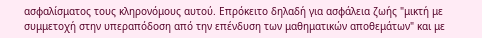ασφαλίσματος τους κληρονόμους αυτού. Επρόκειτο δηλαδή για ασφάλεια ζωής "μικτή με συμμετοχή στην υπεραπόδοση από την επένδυση των μαθηματικών αποθεμάτων" και με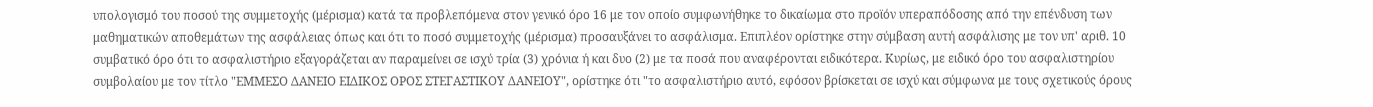υπολογισμό του ποσού της συμμετοχής (μέρισμα) κατά τα προβλεπόμενα στον γενικό όρο 16 με τον οποίο συμφωνήθηκε το δικαίωμα στο προϊόν υπεραπόδοσης από την επένδυση των μαθηματικών αποθεμάτων της ασφάλειας όπως και ότι το ποσό συμμετοχής (μέρισμα) προσαυξάνει το ασφάλισμα. Επιπλέον ορίστηκε στην σύμβαση αυτή ασφάλισης με τον υπ' αριθ. 10 συμβατικό όρο ότι το ασφαλιστήριο εξαγοράζεται αν παραμείνει σε ισχύ τρία (3) χρόνια ή και δυο (2) με τα ποσά που αναφέρονται ειδικότερα. Κυρίως, με ειδικό όρο του ασφαλιστηρίου συμβολαίου με τον τίτλο "ΕΜΜΕΣΟ ΔΑΝΕΙΟ ΕΙΔΙΚΟΣ ΟΡΟΣ ΣΤΕΓΑΣΤΙΚΟΥ ΔΑΝΕΙΟΥ", ορίστηκε ότι "το ασφαλιστήριο αυτό, εφόσον βρίσκεται σε ισχύ και σύμφωνα με τους σχετικούς όρους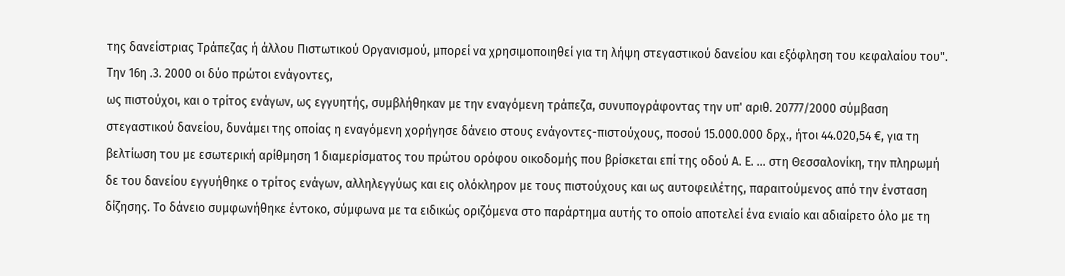της δανείστριας Τράπεζας ή άλλου Πιστωτικού Οργανισμού, μπορεί να χρησιμοποιηθεί για τη λήψη στεγαστικού δανείου και εξόφληση του κεφαλαίου του". Την 16η .3. 2000 οι δύο πρώτοι ενάγοντες,
ως πιστούχοι, και ο τρίτος ενάγων, ως εγγυητής, συμβλήθηκαν με την εναγόμενη τράπεζα, συνυπογράφοντας την υπ' αριθ. 20777/2000 σύμβαση στεγαστικού δανείου, δυνάμει της οποίας η εναγόμενη χορήγησε δάνειο στους ενάγοντες-πιστούχους, ποσού 15.000.000 δρχ., ήτοι 44.020,54 €, για τη βελτίωση του με εσωτερική αρίθμηση 1 διαμερίσματος του πρώτου ορόφου οικοδομής που βρίσκεται επί της οδού Α. Ε. ... στη Θεσσαλονίκη, την πληρωμή δε του δανείου εγγυήθηκε ο τρίτος ενάγων, αλληλεγγύως και εις ολόκληρον με τους πιστούχους και ως αυτοφειλέτης, παραιτούμενος από την ένσταση δίζησης. Το δάνειο συμφωνήθηκε έντοκο, σύμφωνα με τα ειδικώς οριζόμενα στο παράρτημα αυτής το οποίο αποτελεί ένα ενιαίο και αδιαίρετο όλο με τη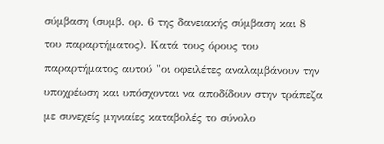σύμβαση (συμβ. ορ. 6 της δανειακής σύμβαση και 8 του παραρτήματος). Κατά τους όρους του παραρτήματος αυτού "οι οφειλέτες αναλαμβάνουν την υποχρέωση και υπόσχονται να αποδίδουν στην τράπεζα με συνεχείς μηνιαίες καταβολές το σύνολο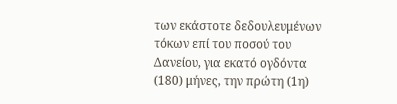των εκάστοτε δεδουλευμένων τόκων επί του ποσού του Δανείου, για εκατό ογδόντα (180) μήνες, την πρώτη (1η)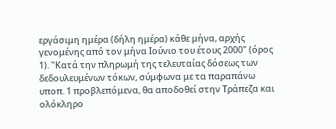εργάσιμη ημέρα (δήλη ημέρα) κάθε μήνα, αρχής γενομένης από τον μήνα Ιούνιο του έτους 2000" (όρος 1). "Κατά την πληρωμή της τελευταίας δόσεως των δεδουλευμένων τόκων, σύμφωνα με τα παραπάνω υποπ. 1 προβλεπόμενα, θα αποδοθεί στην Τράπεζα και ολόκληρο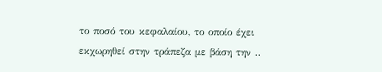το ποσό του κεφαλαίου, το οποίο έχει εκχωρηθεί στην τράπεζα με βάση την ..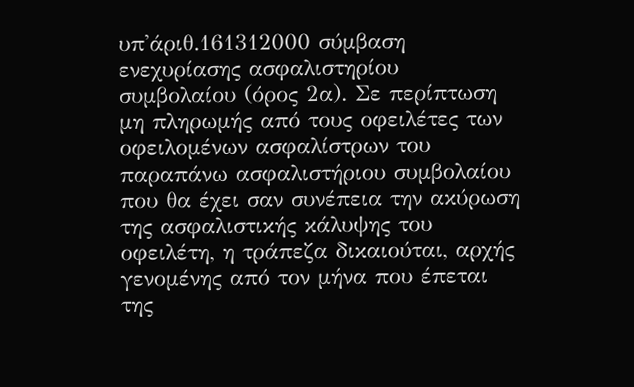υπ'άριθ.161312000 σύμβαση ενεχυρίασης ασφαλιστηρίου συμβολαίου (όρος 2α). Σε περίπτωση μη πληρωμής από τους οφειλέτες των οφειλομένων ασφαλίστρων του παραπάνω ασφαλιστήριου συμβολαίου που θα έχει σαν συνέπεια την ακύρωση της ασφαλιστικής κάλυψης του οφειλέτη, η τράπεζα δικαιούται, αρχής γενομένης από τον μήνα που έπεται της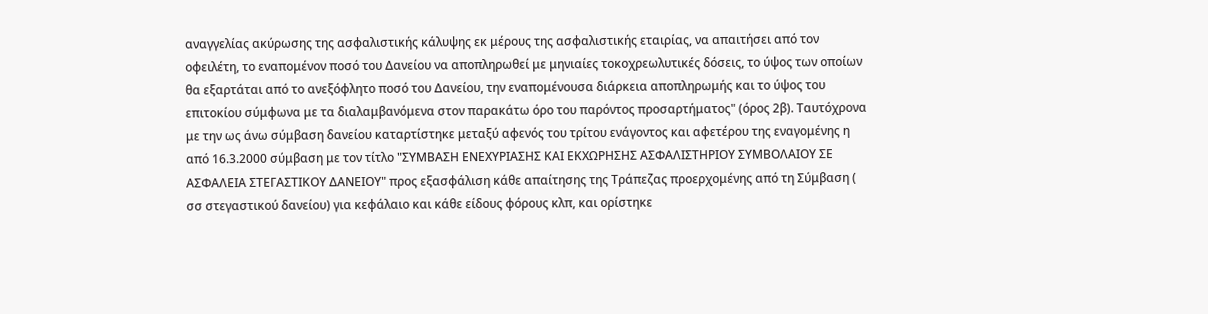αναγγελίας ακύρωσης της ασφαλιστικής κάλυψης εκ μέρους της ασφαλιστικής εταιρίας, να απαιτήσει από τον οφειλέτη, το εναπομένον ποσό του Δανείου να αποπληρωθεί με μηνιαίες τοκοχρεωλυτικές δόσεις, το ύψος των οποίων θα εξαρτάται από το ανεξόφλητο ποσό του Δανείου, την εναπομένουσα διάρκεια αποπληρωμής και το ύψος του επιτοκίου σύμφωνα με τα διαλαμβανόμενα στον παρακάτω όρο του παρόντος προσαρτήματος" (όρος 2β). Ταυτόχρονα με την ως άνω σύμβαση δανείου καταρτίστηκε μεταξύ αφενός του τρίτου ενάγοντος και αφετέρου της εναγομένης η από 16.3.2000 σύμβαση με τον τίτλο "ΣΥΜΒΑΣΗ ΕΝΕΧΥΡΙΑΣΗΣ ΚΑΙ ΕΚΧΩΡΗΣΗΣ ΑΣΦΑΛΙΣΤΗΡΙΟΥ ΣΥΜΒΟΛΑΙΟΥ ΣΕ ΑΣΦΑΛΕΙΑ ΣΤΕΓΑΣΤΙΚΟΥ ΔΑΝΕΙΟΥ" προς εξασφάλιση κάθε απαίτησης της Τράπεζας προερχομένης από τη Σύμβαση ( σσ στεγαστικού δανείου) για κεφάλαιο και κάθε είδους φόρους κλπ, και ορίστηκε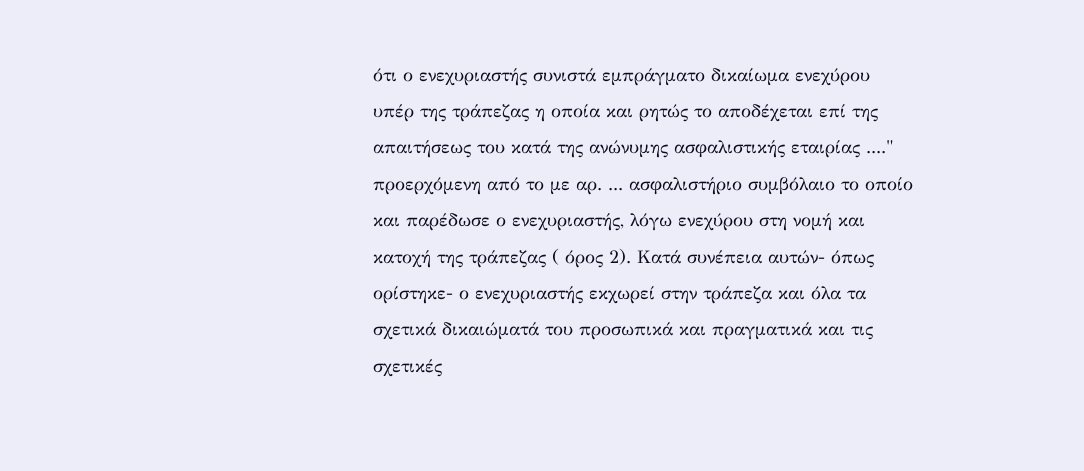ότι ο ενεχυριαστής συνιστά εμπράγματο δικαίωμα ενεχύρου υπέρ της τράπεζας η οποία και ρητώς το αποδέχεται επί της απαιτήσεως του κατά της ανώνυμης ασφαλιστικής εταιρίας ...." προερχόμενη από το με αρ. ... ασφαλιστήριο συμβόλαιο το οποίο και παρέδωσε ο ενεχυριαστής, λόγω ενεχύρου στη νομή και κατοχή της τράπεζας ( όρος 2). Κατά συνέπεια αυτών- όπως ορίστηκε- ο ενεχυριαστής εκχωρεί στην τράπεζα και όλα τα σχετικά δικαιώματά του προσωπικά και πραγματικά και τις σχετικές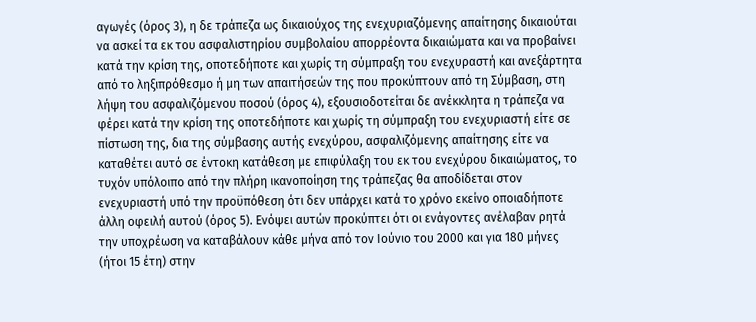αγωγές (όρος 3), η δε τράπεζα ως δικαιούχος της ενεχυριαζόμενης απαίτησης δικαιούται να ασκεί τα εκ του ασφαλιστηρίου συμβολαίου απορρέοντα δικαιώματα και να προβαίνει κατά την κρίση της, οποτεδήποτε και χωρίς τη σύμπραξη του ενεχυραστή και ανεξάρτητα από το ληξιπρόθεσμο ή μη των απαιτήσεών της που προκύπτουν από τη Σύμβαση, στη λήψη του ασφαλιζόμενου ποσού (όρος 4), εξουσιοδοτείται δε ανέκκλητα η τράπεζα να φέρει κατά την κρίση της οποτεδήποτε και χωρίς τη σύμπραξη του ενεχυριαστή είτε σε πίστωση της, δια της σύμβασης αυτής ενεχύρου, ασφαλιζόμενης απαίτησης είτε να καταθέτει αυτό σε έντοκη κατάθεση με επιφύλαξη του εκ του ενεχύρου δικαιώματος, το τυχόν υπόλοιπο από την πλήρη ικανοποίηση της τράπεζας θα αποδίδεται στον ενεχυριαστή υπό την προϋπόθεση ότι δεν υπάρχει κατά το χρόνο εκείνο οποιαδήποτε άλλη οφειλή αυτού (όρος 5). Ενόψει αυτών προκύπτει ότι οι ενάγοντες ανέλαβαν ρητά την υποχρέωση να καταβάλουν κάθε μήνα από τον Ιούνιο του 2000 και για 180 μήνες (ήτοι 15 έτη) στην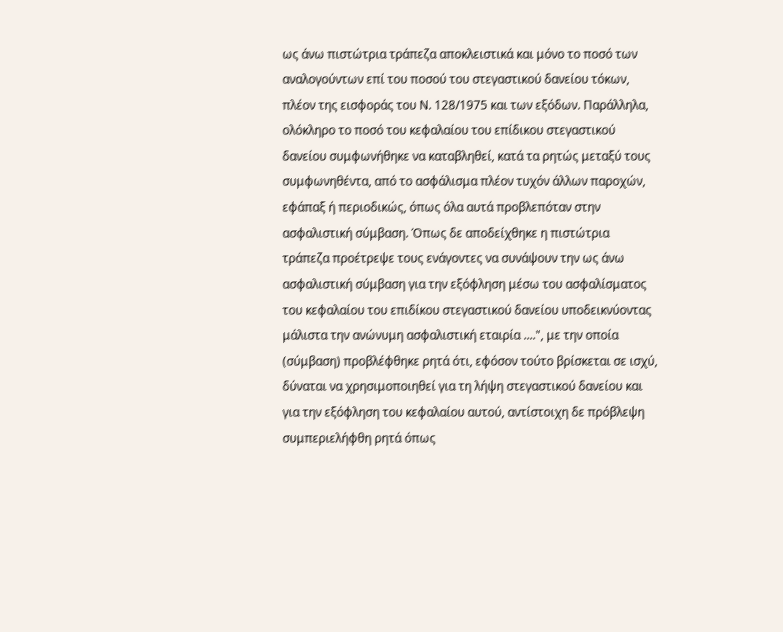ως άνω πιστώτρια τράπεζα αποκλειστικά και μόνο το ποσό των αναλογούντων επί του ποσού του στεγαστικού δανείου τόκων, πλέον της εισφοράς του Ν. 128/1975 και των εξόδων. Παράλληλα, ολόκληρο το ποσό του κεφαλαίου του επίδικου στεγαστικού δανείου συμφωνήθηκε να καταβληθεί, κατά τα ρητώς μεταξύ τους συμφωνηθέντα, από το ασφάλισμα πλέον τυχόν άλλων παροχών, εφάπαξ ή περιοδικώς, όπως όλα αυτά προβλεπόταν στην ασφαλιστική σύμβαση. Όπως δε αποδείχθηκε η πιστώτρια τράπεζα προέτρεψε τους ενάγοντες να συνάψουν την ως άνω ασφαλιστική σύμβαση για την εξόφληση μέσω του ασφαλίσματος του κεφαλαίου του επιδίκου στεγαστικού δανείου υποδεικνύοντας μάλιστα την ανώνυμη ασφαλιστική εταιρία ....", με την οποία (σύμβαση) προβλέφθηκε ρητά ότι, εφόσον τούτο βρίσκεται σε ισχύ, δύναται να χρησιμοποιηθεί για τη λήψη στεγαστικού δανείου και για την εξόφληση του κεφαλαίου αυτού, αντίστοιχη δε πρόβλεψη συμπεριελήφθη ρητά όπως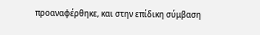προαναφέρθηκε, και στην επίδικη σύμβαση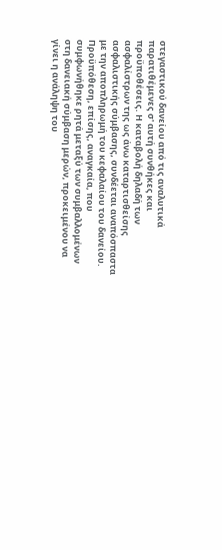στεγαστικού δανείου από τις αναλυτικά παρατιθέμενες σ' αυτή συνθήκες και προϋποθέσεις. Η καταβολή δηλαδή των ασφαλίστρων της ως άνω καταρτισθείσης ασφαλιστικής σύμβασης, συνδέεται αναπόσπαστα με την αποπληρωμή του κεφαλαίου του δανείου. Προϋπόθεση, επίσης, αναγκαία, που συμφωνήθηκε ρητά μεταξύ των συμβαλλομένων στη δανειακή σύμβαση μερών, προκειμένου να γίνει η ανάληψη του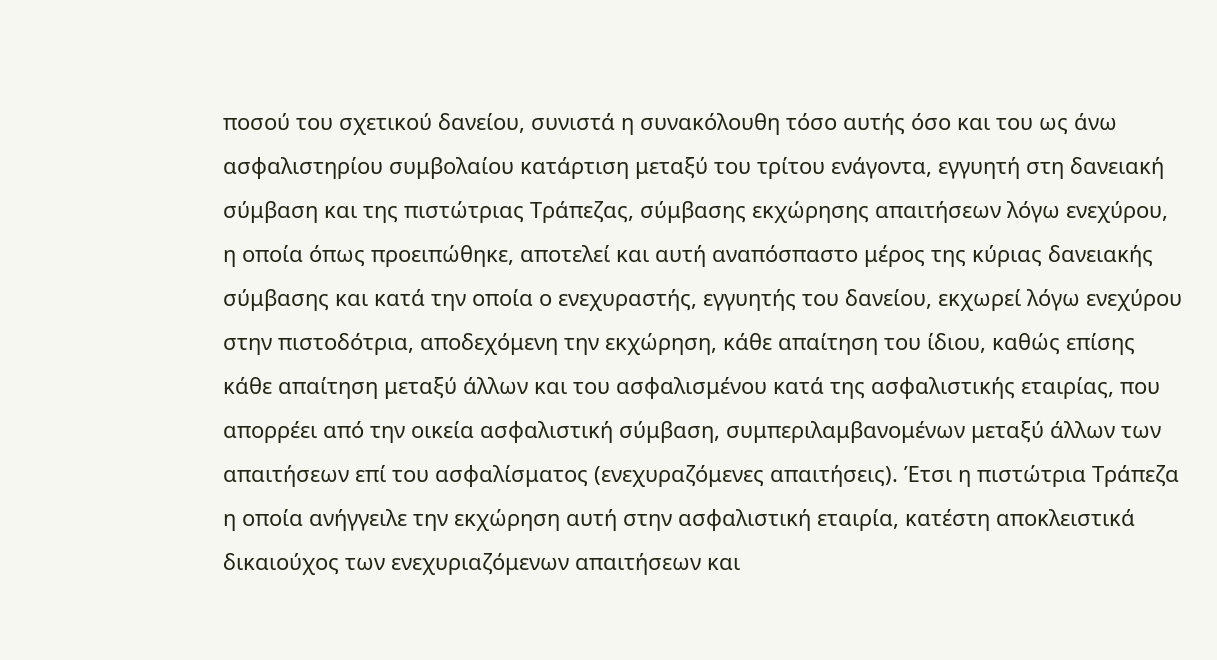ποσού του σχετικού δανείου, συνιστά η συνακόλουθη τόσο αυτής όσο και του ως άνω ασφαλιστηρίου συμβολαίου κατάρτιση μεταξύ του τρίτου ενάγοντα, εγγυητή στη δανειακή σύμβαση και της πιστώτριας Τράπεζας, σύμβασης εκχώρησης απαιτήσεων λόγω ενεχύρου, η οποία όπως προειπώθηκε, αποτελεί και αυτή αναπόσπαστο μέρος της κύριας δανειακής σύμβασης και κατά την οποία ο ενεχυραστής, εγγυητής του δανείου, εκχωρεί λόγω ενεχύρου στην πιστοδότρια, αποδεχόμενη την εκχώρηση, κάθε απαίτηση του ίδιου, καθώς επίσης κάθε απαίτηση μεταξύ άλλων και του ασφαλισμένου κατά της ασφαλιστικής εταιρίας, που απορρέει από την οικεία ασφαλιστική σύμβαση, συμπεριλαμβανομένων μεταξύ άλλων των απαιτήσεων επί του ασφαλίσματος (ενεχυραζόμενες απαιτήσεις). Έτσι η πιστώτρια Τράπεζα η οποία ανήγγειλε την εκχώρηση αυτή στην ασφαλιστική εταιρία, κατέστη αποκλειστικά δικαιούχος των ενεχυριαζόμενων απαιτήσεων και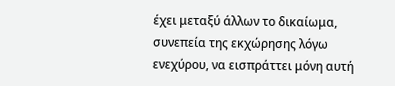έχει μεταξύ άλλων το δικαίωμα, συνεπεία της εκχώρησης λόγω ενεχύρου, να εισπράττει μόνη αυτή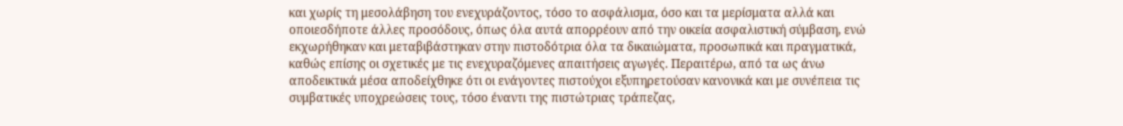και χωρίς τη μεσολάβηση του ενεχυράζοντος, τόσο το ασφάλισμα, όσο και τα μερίσματα αλλά και οποιεσδήποτε άλλες προσόδους, όπως όλα αυτά απορρέουν από την οικεία ασφαλιστική σύμβαση, ενώ εκχωρήθηκαν και μεταβιβάστηκαν στην πιστοδότρια όλα τα δικαιώματα, προσωπικά και πραγματικά, καθώς επίσης οι σχετικές με τις ενεχυραζόμενες απαιτήσεις αγωγές. Περαιτέρω, από τα ως άνω αποδεικτικά μέσα αποδείχθηκε ότι οι ενάγοντες πιστούχοι εξυπηρετούσαν κανονικά και με συνέπεια τις συμβατικές υποχρεώσεις τους, τόσο έναντι της πιστώτριας τράπεζας,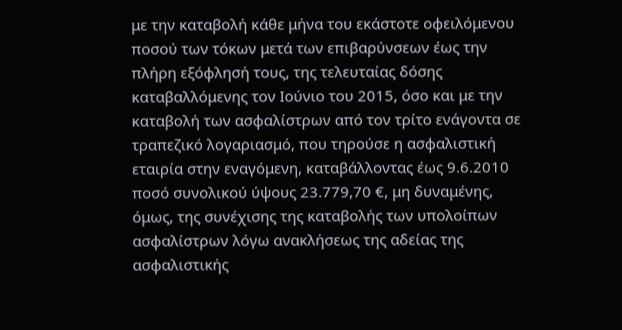με την καταβολή κάθε μήνα του εκάστοτε οφειλόμενου ποσού των τόκων μετά των επιβαρύνσεων έως την πλήρη εξόφλησή τους, της τελευταίας δόσης καταβαλλόμενης τον Ιούνιο του 2015, όσο και με την καταβολή των ασφαλίστρων από τον τρίτο ενάγοντα σε τραπεζικό λογαριασμό, που τηρούσε η ασφαλιστική εταιρία στην εναγόμενη, καταβάλλοντας έως 9.6.2010 ποσό συνολικού ύψους 23.779,70 €, μη δυναμένης, όμως, της συνέχισης της καταβολής των υπολοίπων ασφαλίστρων λόγω ανακλήσεως της αδείας της ασφαλιστικής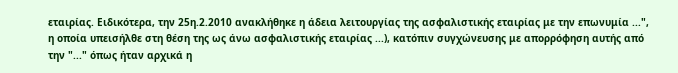εταιρίας. Ειδικότερα, την 25η.2.2010 ανακλήθηκε η άδεια λειτουργίας της ασφαλιστικής εταιρίας με την επωνυμία ...", η οποία υπεισήλθε στη θέση της ως άνω ασφαλιστικής εταιρίας ...), κατόπιν συγχώνευσης με απορρόφηση αυτής από την "..." όπως ήταν αρχικά η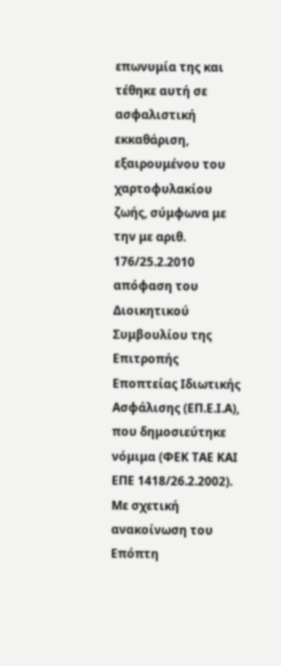επωνυμία της και τέθηκε αυτή σε ασφαλιστική εκκαθάριση, εξαιρουμένου του χαρτοφυλακίου ζωής, σύμφωνα με την με αριθ. 176/25.2.2010 απόφαση του Διοικητικού Συμβουλίου της Επιτροπής Εποπτείας Ιδιωτικής Ασφάλισης (ΕΠ.Ε.Ι.Α), που δημοσιεύτηκε νόμιμα (ΦΕΚ ΤΑΕ ΚΑΙ ΕΠΕ 1418/26.2.2002). Με σχετική ανακοίνωση του Επόπτη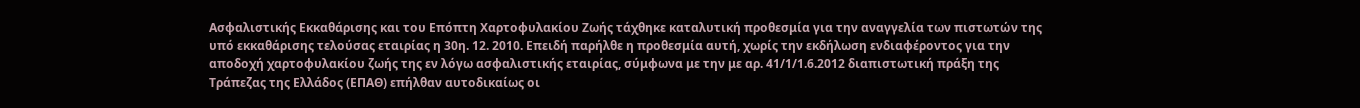Ασφαλιστικής Εκκαθάρισης και του Επόπτη Χαρτοφυλακίου Ζωής τάχθηκε καταλυτική προθεσμία για την αναγγελία των πιστωτών της υπό εκκαθάρισης τελούσας εταιρίας η 30η. 12. 2010. Επειδή παρήλθε η προθεσμία αυτή, χωρίς την εκδήλωση ενδιαφέροντος για την αποδοχή χαρτοφυλακίου ζωής της εν λόγω ασφαλιστικής εταιρίας, σύμφωνα με την με αρ. 41/1/1.6.2012 διαπιστωτική πράξη της Τράπεζας της Ελλάδος (ΕΠΑΘ) επήλθαν αυτοδικαίως οι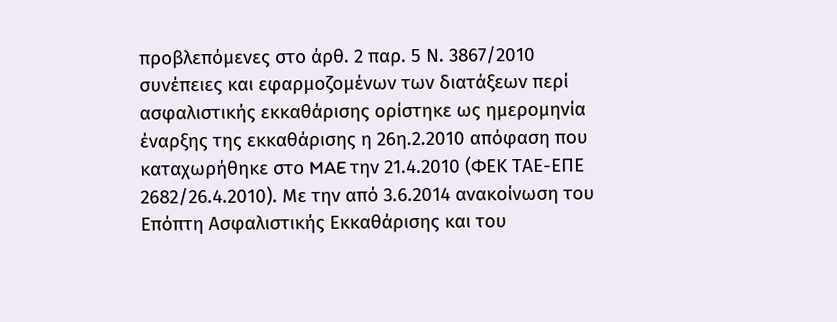προβλεπόμενες στο άρθ. 2 παρ. 5 Ν. 3867/2010 συνέπειες και εφαρμοζομένων των διατάξεων περί ασφαλιστικής εκκαθάρισης ορίστηκε ως ημερομηνία έναρξης της εκκαθάρισης η 26η.2.2010 απόφαση που καταχωρήθηκε στο MAE την 21.4.2010 (ΦΕΚ ΤΑΕ-ΕΠΕ 2682/26.4.2010). Με την από 3.6.2014 ανακοίνωση του Επόπτη Ασφαλιστικής Εκκαθάρισης και του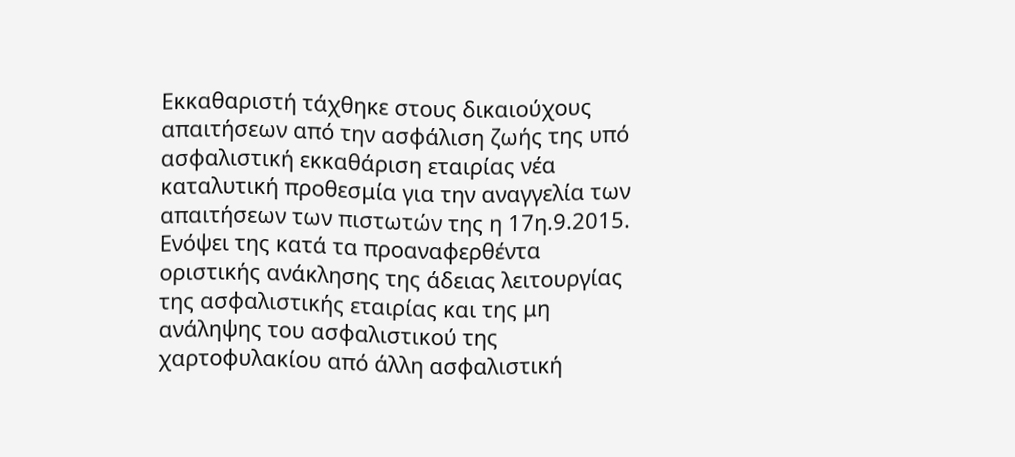Εκκαθαριστή τάχθηκε στους δικαιούχους απαιτήσεων από την ασφάλιση ζωής της υπό ασφαλιστική εκκαθάριση εταιρίας νέα καταλυτική προθεσμία για την αναγγελία των απαιτήσεων των πιστωτών της η 17η.9.2015. Ενόψει της κατά τα προαναφερθέντα οριστικής ανάκλησης της άδειας λειτουργίας της ασφαλιστικής εταιρίας και της μη ανάληψης του ασφαλιστικού της χαρτοφυλακίου από άλλη ασφαλιστική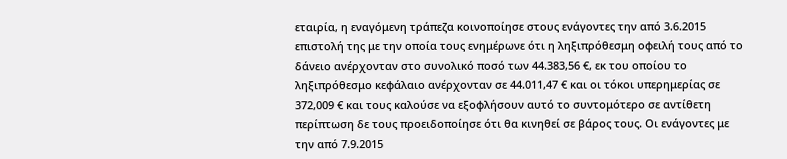εταιρία, η εναγόμενη τράπεζα κοινοποίησε στους ενάγοντες την από 3.6.2015 επιστολή της με την οποία τους ενημέρωνε ότι η ληξιπρόθεσμη οφειλή τους από το δάνειο ανέρχονταν στο συνολικό ποσό των 44.383,56 €, εκ του οποίου το ληξιπρόθεσμο κεφάλαιο ανέρχονταν σε 44.011,47 € και οι τόκοι υπερημερίας σε 372,009 € και τους καλούσε να εξοφλήσουν αυτό το συντομότερο σε αντίθετη περίπτωση δε τους προειδοποίησε ότι θα κινηθεί σε βάρος τους. Οι ενάγοντες με την από 7.9.2015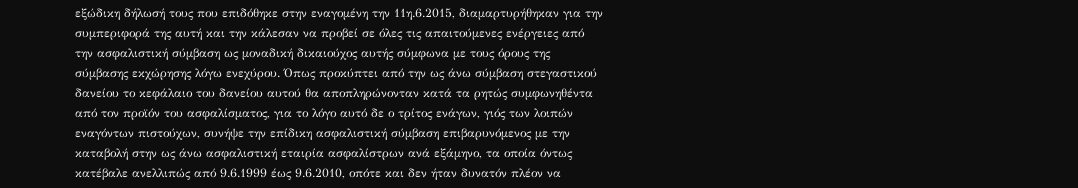εξώδικη δήλωσή τους που επιδόθηκε στην εναγομένη την 11η.6.2015, διαμαρτυρήθηκαν για την συμπεριφορά της αυτή και την κάλεσαν να προβεί σε όλες τις απαιτούμενες ενέργειες από την ασφαλιστική σύμβαση ως μοναδική δικαιούχος αυτής σύμφωνα με τους όρους της σύμβασης εκχώρησης λόγω ενεχύρου. Όπως προκύπτει από την ως άνω σύμβαση στεγαστικού δανείου το κεφάλαιο του δανείου αυτού θα αποπληρώνονταν κατά τα ρητώς συμφωνηθέντα από τον προϊόν του ασφαλίσματος, για το λόγο αυτό δε ο τρίτος ενάγων, γιός των λοιπών εναγόντων πιστούχων, συνήψε την επίδικη ασφαλιστική σύμβαση επιβαρυνόμενος με την καταβολή στην ως άνω ασφαλιστική εταιρία ασφαλίστρων ανά εξάμηνο, τα οποία όντως κατέβαλε ανελλιπώς από 9.6.1999 έως 9.6.2010, οπότε και δεν ήταν δυνατόν πλέον να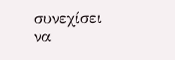συνεχίσει να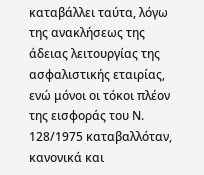καταβάλλει ταύτα, λόγω της ανακλήσεως της άδειας λειτουργίας της ασφαλιστικής εταιρίας, ενώ μόνοι οι τόκοι πλέον της εισφοράς του Ν. 128/1975 καταβαλλόταν, κανονικά και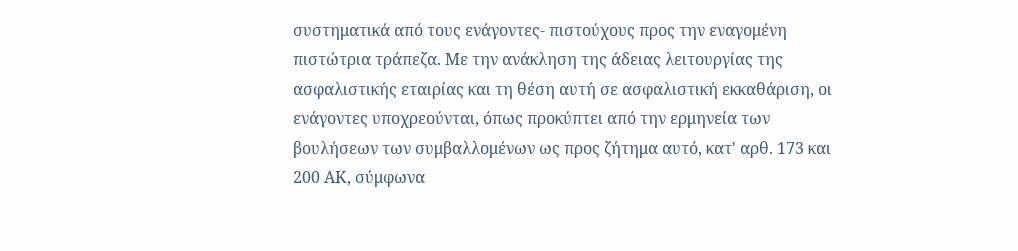συστηματικά από τους ενάγοντες- πιστούχους προς την εναγομένη πιστώτρια τράπεζα. Με την ανάκληση της άδειας λειτουργίας της ασφαλιστικής εταιρίας και τη θέση αυτή σε ασφαλιστική εκκαθάριση, οι ενάγοντες υποχρεούνται, όπως προκύπτει από την ερμηνεία των βουλήσεων των συμβαλλομένων ως προς ζήτημα αυτό, κατ' αρθ. 173 και 200 ΑΚ, σύμφωνα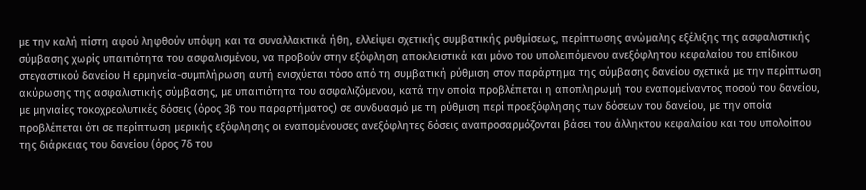με την καλή πίστη αφού ληφθούν υπόψη και τα συναλλακτικά ήθη, ελλείψει σχετικής συμβατικής ρυθμίσεως, περίπτωσης ανώμαλης εξέλιξης της ασφαλιστικής σύμβασης χωρίς υπαιτιότητα του ασφαλισμένου, να προβούν στην εξόφληση αποκλειστικά και μόνο του υπολειπόμενου ανεξόφλητου κεφαλαίου του επίδικου στεγαστικού δανείου Η ερμηνεία-συμπλήρωση αυτή ενισχύεται τόσο από τη συμβατική ρύθμιση στον παράρτημα της σύμβασης δανείου σχετικά με την περίπτωση ακύρωσης της ασφαλιστικής σύμβασης, με υπαιτιότητα του ασφαλιζόμενου, κατά την οποία προβλέπεται η αποπληρωμή του εναπομείναντος ποσού του δανείου, με μηνιαίες τοκοχρεολυτικές δόσεις (όρος 3β του παραρτήματος) σε συνδυασμό με τη ρύθμιση περί προεξόφλησης των δόσεων του δανείου, με την οποία προβλέπεται ότι σε περίπτωση μερικής εξόφλησης οι εναπομένουσες ανεξόφλητες δόσεις αναπροσαρμόζονται βάσει του άλληκτου κεφαλαίου και του υπολοίπου της διάρκειας του δανείου (όρος 7δ του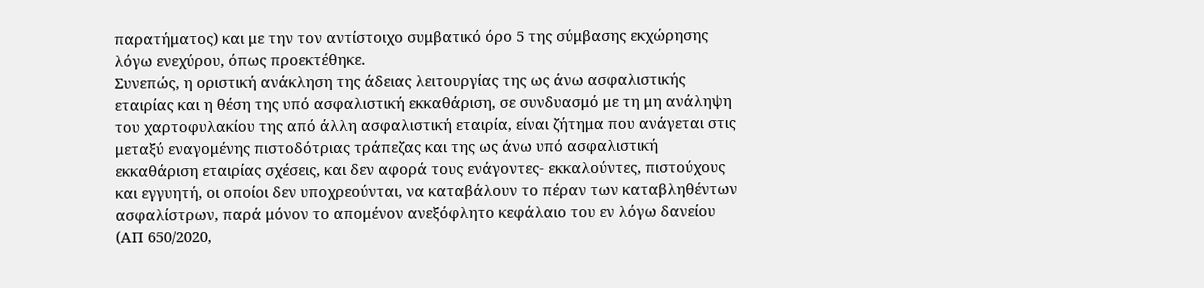παρατήματος) και με την τον αντίστοιχο συμβατικό όρο 5 της σύμβασης εκχώρησης λόγω ενεχύρου, όπως προεκτέθηκε.
Συνεπώς, η οριστική ανάκληση της άδειας λειτουργίας της ως άνω ασφαλιστικής εταιρίας και η θέση της υπό ασφαλιστική εκκαθάριση, σε συνδυασμό με τη μη ανάληψη του χαρτοφυλακίου της από άλλη ασφαλιστική εταιρία, είναι ζήτημα που ανάγεται στις μεταξύ εναγομένης πιστοδότριας τράπεζας και της ως άνω υπό ασφαλιστική εκκαθάριση εταιρίας σχέσεις, και δεν αφορά τους ενάγοντες- εκκαλούντες, πιστούχους και εγγυητή, οι οποίοι δεν υποχρεούνται, να καταβάλουν το πέραν των καταβληθέντων ασφαλίστρων, παρά μόνον το απομένον ανεξόφλητο κεφάλαιο του εν λόγω δανείου (ΑΠ 650/2020,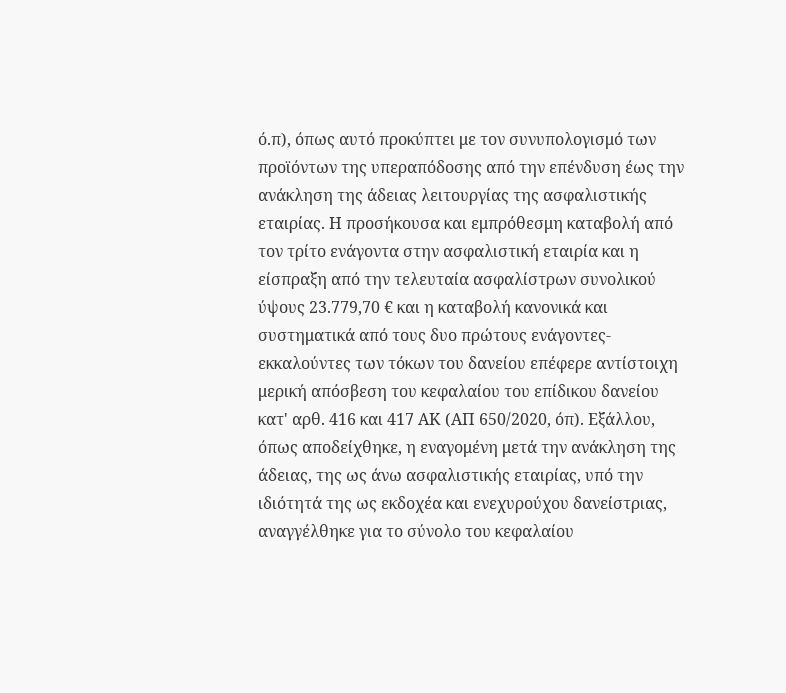ό.π), όπως αυτό προκύπτει με τον συνυπολογισμό των προϊόντων της υπεραπόδοσης από την επένδυση έως την ανάκληση της άδειας λειτουργίας της ασφαλιστικής εταιρίας. Η προσήκουσα και εμπρόθεσμη καταβολή από τον τρίτο ενάγοντα στην ασφαλιστική εταιρία και η είσπραξη από την τελευταία ασφαλίστρων συνολικού ύψους 23.779,70 € και η καταβολή κανονικά και συστηματικά από τους δυο πρώτους ενάγοντες- εκκαλούντες των τόκων του δανείου επέφερε αντίστοιχη μερική απόσβεση του κεφαλαίου του επίδικου δανείου κατ' αρθ. 416 και 417 ΑΚ (ΑΠ 650/2020, όπ). Εξάλλου, όπως αποδείχθηκε, η εναγομένη μετά την ανάκληση της άδειας, της ως άνω ασφαλιστικής εταιρίας, υπό την ιδιότητά της ως εκδοχέα και ενεχυρούχου δανείστριας, αναγγέλθηκε για το σύνολο του κεφαλαίου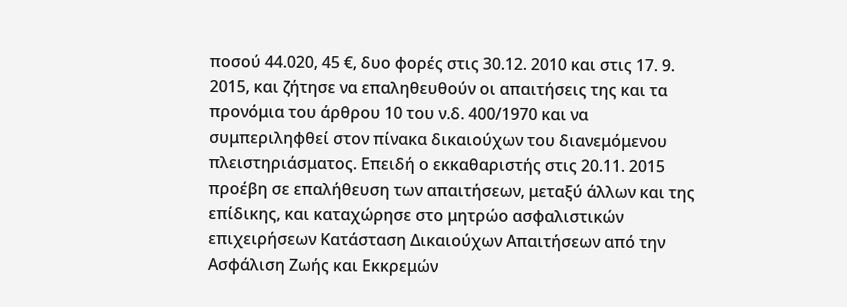ποσού 44.020, 45 €, δυο φορές στις 30.12. 2010 και στις 17. 9. 2015, και ζήτησε να επαληθευθούν οι απαιτήσεις της και τα προνόμια του άρθρου 10 του ν.δ. 400/1970 και να συμπεριληφθεί στον πίνακα δικαιούχων του διανεμόμενου πλειστηριάσματος. Επειδή ο εκκαθαριστής στις 20.11. 2015 προέβη σε επαλήθευση των απαιτήσεων, μεταξύ άλλων και της επίδικης, και καταχώρησε στο μητρώο ασφαλιστικών επιχειρήσεων Κατάσταση Δικαιούχων Απαιτήσεων από την Ασφάλιση Ζωής και Εκκρεμών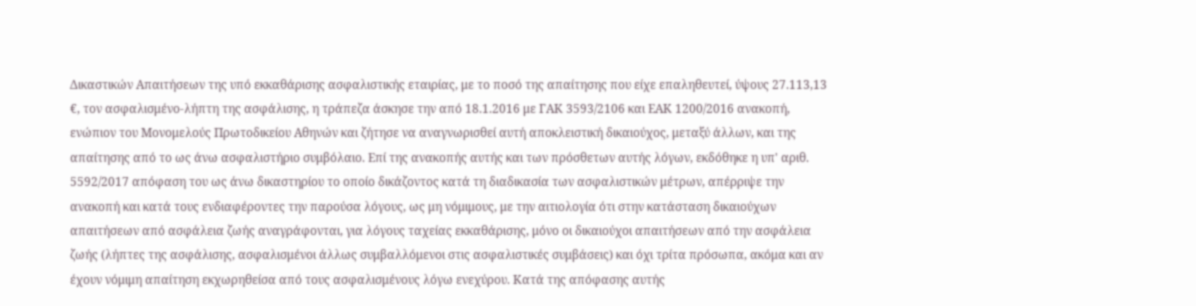Δικαστικών Απαιτήσεων της υπό εκκαθάρισης ασφαλιστικής εταιρίας, με το ποσό της απαίτησης που είχε επαληθευτεί, ύψους 27.113,13 €, τον ασφαλισμένο-λήπτη της ασφάλισης, η τράπεζα άσκησε την από 18.1.2016 με ΓΑΚ 3593/2106 και ΕΑΚ 1200/2016 ανακοπή, ενώπιον του Μονομελούς Πρωτοδικείου Αθηνών και ζήτησε να αναγνωρισθεί αυτή αποκλειστική δικαιούχος, μεταξύ άλλων, και της απαίτησης από το ως άνω ασφαλιστήριο συμβόλαιο. Επί της ανακοπής αυτής και των πρόσθετων αυτής λόγων, εκδόθηκε η υπ' αριθ. 5592/2017 απόφαση του ως άνω δικαστηρίου το οποίο δικάζοντος κατά τη διαδικασία των ασφαλιστικών μέτρων, απέρριψε την ανακοπή και κατά τους ενδιαφέροντες την παρούσα λόγους, ως μη νόμιμους, με την αιτιολογία ότι στην κατάσταση δικαιούχων απαιτήσεων από ασφάλεια ζωής αναγράφονται, για λόγους ταχείας εκκαθάρισης, μόνο οι δικαιούχοι απαιτήσεων από την ασφάλεια ζωής (λήπτες της ασφάλισης, ασφαλισμένοι άλλως συμβαλλόμενοι στις ασφαλιστικές συμβάσεις) και όχι τρίτα πρόσωπα, ακόμα και αν έχουν νόμιμη απαίτηση εκχωρηθείσα από τους ασφαλισμένους λόγω ενεχύρου. Κατά της απόφασης αυτής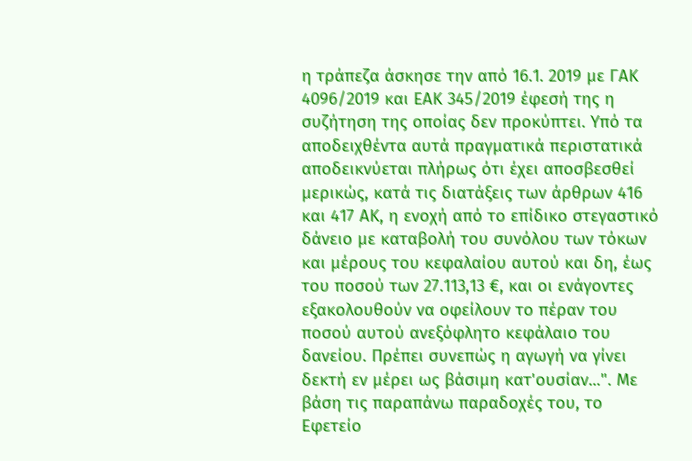η τράπεζα άσκησε την από 16.1. 2019 με ΓΑΚ 4096/2019 και ΕΑΚ 345/2019 έφεσή της η συζήτηση της οποίας δεν προκύπτει. Υπό τα αποδειχθέντα αυτά πραγματικά περιστατικά αποδεικνύεται πλήρως ότι έχει αποσβεσθεί μερικώς, κατά τις διατάξεις των άρθρων 416 και 417 ΑΚ, η ενοχή από το επίδικο στεγαστικό δάνειο με καταβολή του συνόλου των τόκων και μέρους του κεφαλαίου αυτού και δη, έως του ποσού των 27.113,13 €, και οι ενάγοντες εξακολουθούν να οφείλουν το πέραν του ποσού αυτού ανεξόφλητο κεφάλαιο του δανείου. Πρέπει συνεπώς η αγωγή να γίνει δεκτή εν μέρει ως βάσιμη κατ'ουσίαν...". Με βάση τις παραπάνω παραδοχές του, το Εφετείο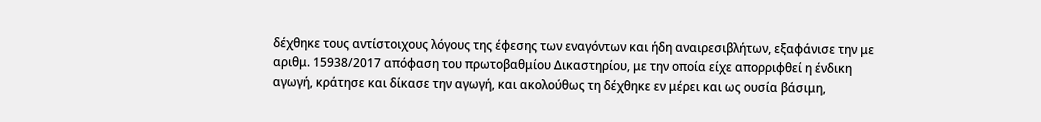δέχθηκε τους αντίστοιχους λόγους της έφεσης των εναγόντων και ήδη αναιρεσιβλήτων, εξαφάνισε την με αριθμ. 15938/2017 απόφαση του πρωτοβαθμίου Δικαστηρίου, με την οποία είχε απορριφθεί η ένδικη αγωγή, κράτησε και δίκασε την αγωγή, και ακολούθως τη δέχθηκε εν μέρει και ως ουσία βάσιμη,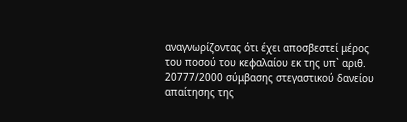αναγνωρίζοντας ότι έχει αποσβεστεί μέρος του ποσού του κεφαλαίου εκ της υπ` αριθ. 20777/2000 σύμβασης στεγαστικού δανείου απαίτησης της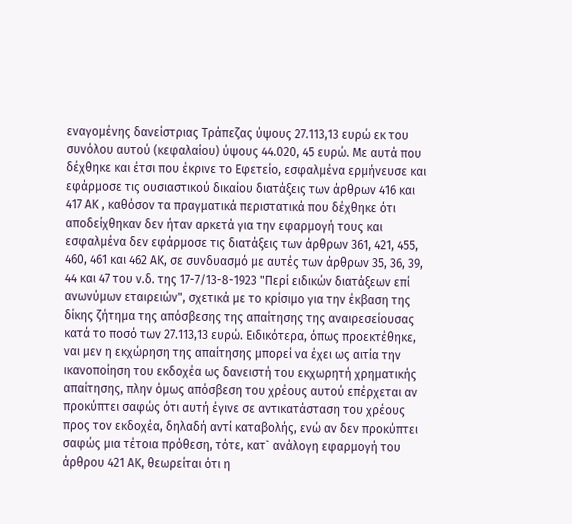εναγομένης δανείστριας Τράπεζας ύψους 27.113,13 ευρώ εκ του συνόλου αυτού (κεφαλαίου) ύψους 44.020, 45 ευρώ. Με αυτά που δέχθηκε και έτσι που έκρινε το Εφετείο, εσφαλμένα ερμήνευσε και εφάρμοσε τις ουσιαστικού δικαίου διατάξεις των άρθρων 416 και 417 ΑΚ , καθόσον τα πραγματικά περιστατικά που δέχθηκε ότι αποδείχθηκαν δεν ήταν αρκετά για την εφαρμογή τους και εσφαλμένα δεν εφάρμοσε τις διατάξεις των άρθρων 361, 421, 455, 460, 461 και 462 ΑΚ, σε συνδυασμό με αυτές των άρθρων 35, 36, 39, 44 και 47 του ν.δ. της 17-7/13-8-1923 "Περί ειδικών διατάξεων επί ανωνύμων εταιρειών", σχετικά με το κρίσιμο για την έκβαση της δίκης ζήτημα της απόσβεσης της απαίτησης της αναιρεσείουσας κατά το ποσό των 27.113,13 ευρώ. Ειδικότερα, όπως προεκτέθηκε, ναι μεν η εκχώρηση της απαίτησης μπορεί να έχει ως αιτία την ικανοποίηση του εκδοχέα ως δανειστή του εκχωρητή χρηματικής απαίτησης, πλην όμως απόσβεση του χρέους αυτού επέρχεται αν προκύπτει σαφώς ότι αυτή έγινε σε αντικατάσταση του χρέους προς τον εκδοχέα, δηλαδή αντί καταβολής, ενώ αν δεν προκύπτει σαφώς μια τέτοια πρόθεση, τότε, κατ` ανάλογη εφαρμογή του άρθρου 421 ΑΚ, θεωρείται ότι η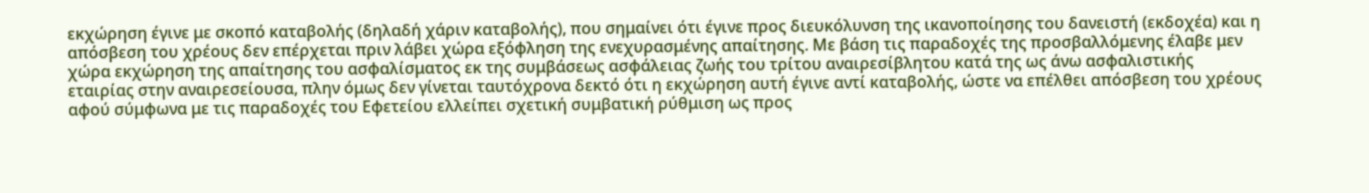εκχώρηση έγινε με σκοπό καταβολής (δηλαδή χάριν καταβολής), που σημαίνει ότι έγινε προς διευκόλυνση της ικανοποίησης του δανειστή (εκδοχέα) και η απόσβεση του χρέους δεν επέρχεται πριν λάβει χώρα εξόφληση της ενεχυρασμένης απαίτησης. Με βάση τις παραδοχές της προσβαλλόμενης έλαβε μεν χώρα εκχώρηση της απαίτησης του ασφαλίσματος εκ της συμβάσεως ασφάλειας ζωής του τρίτου αναιρεσίβλητου κατά της ως άνω ασφαλιστικής εταιρίας στην αναιρεσείουσα, πλην όμως δεν γίνεται ταυτόχρονα δεκτό ότι η εκχώρηση αυτή έγινε αντί καταβολής, ώστε να επέλθει απόσβεση του χρέους αφού σύμφωνα με τις παραδοχές του Εφετείου ελλείπει σχετική συμβατική ρύθμιση ως προς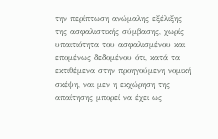την περίπτωση ανώμαλης εξέλιξης της ασφαλιστικής σύμβασης, χωρίς υπαιτιότητα του ασφαλισμένου και επομένως δεδομένου ότι, κατά τα εκτιθέμενα στην προηγούμενη νομική σκέψη, ναι μεν η εκχώρηση της απαίτησης μπορεί να έχει ως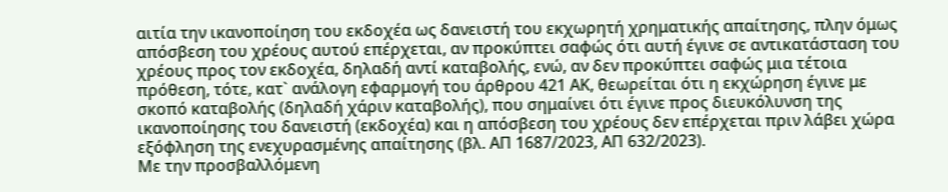αιτία την ικανοποίηση του εκδοχέα ως δανειστή του εκχωρητή χρηματικής απαίτησης, πλην όμως απόσβεση του χρέους αυτού επέρχεται, αν προκύπτει σαφώς ότι αυτή έγινε σε αντικατάσταση του χρέους προς τον εκδοχέα, δηλαδή αντί καταβολής, ενώ, αν δεν προκύπτει σαφώς μια τέτοια πρόθεση, τότε, κατ` ανάλογη εφαρμογή του άρθρου 421 ΑΚ, θεωρείται ότι η εκχώρηση έγινε με σκοπό καταβολής (δηλαδή χάριν καταβολής), που σημαίνει ότι έγινε προς διευκόλυνση της ικανοποίησης του δανειστή (εκδοχέα) και η απόσβεση του χρέους δεν επέρχεται πριν λάβει χώρα εξόφληση της ενεχυρασμένης απαίτησης (βλ. ΑΠ 1687/2023, ΑΠ 632/2023).
Με την προσβαλλόμενη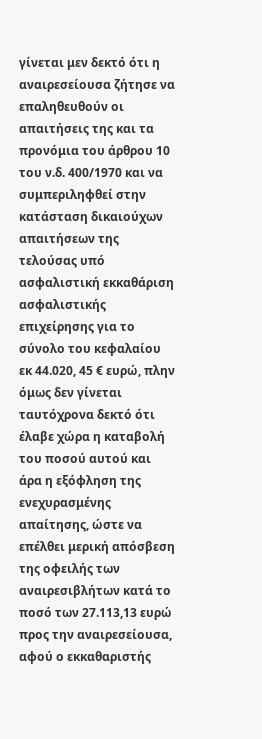γίνεται μεν δεκτό ότι η αναιρεσείουσα ζήτησε να επαληθευθούν οι απαιτήσεις της και τα προνόμια του άρθρου 10 του ν.δ. 400/1970 και να συμπεριληφθεί στην κατάσταση δικαιούχων απαιτήσεων της τελούσας υπό ασφαλιστική εκκαθάριση ασφαλιστικής επιχείρησης για το σύνολο του κεφαλαίου εκ 44.020, 45 € ευρώ, πλην όμως δεν γίνεται ταυτόχρονα δεκτό ότι έλαβε χώρα η καταβολή του ποσού αυτού και άρα η εξόφληση της ενεχυρασμένης απαίτησης, ώστε να επέλθει μερική απόσβεση της οφειλής των αναιρεσιβλήτων κατά το ποσό των 27.113,13 ευρώ προς την αναιρεσείουσα, αφού ο εκκαθαριστής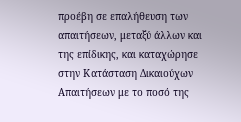προέβη σε επαλήθευση των απαιτήσεων, μεταξύ άλλων και της επίδικης, και καταχώρησε στην Κατάσταση Δικαιούχων Απαιτήσεων με το ποσό της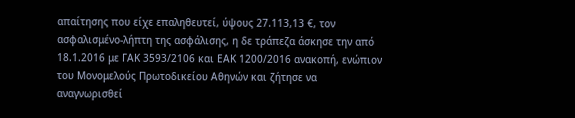απαίτησης που είχε επαληθευτεί, ύψους 27.113,13 €, τον ασφαλισμένο-λήπτη της ασφάλισης, η δε τράπεζα άσκησε την από 18.1.2016 με ΓΑΚ 3593/2106 και ΕΑΚ 1200/2016 ανακοπή, ενώπιον του Μονομελούς Πρωτοδικείου Αθηνών και ζήτησε να αναγνωρισθεί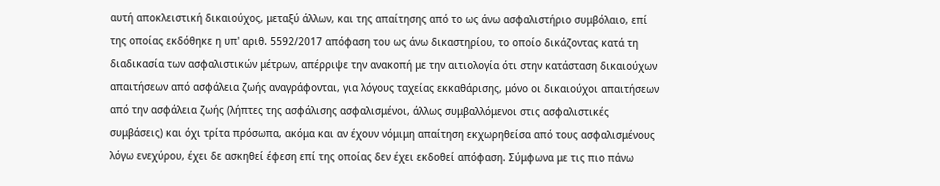αυτή αποκλειστική δικαιούχος, μεταξύ άλλων, και της απαίτησης από το ως άνω ασφαλιστήριο συμβόλαιο, επί της οποίας εκδόθηκε η υπ' αριθ. 5592/2017 απόφαση του ως άνω δικαστηρίου, το οποίο δικάζοντας κατά τη διαδικασία των ασφαλιστικών μέτρων, απέρριψε την ανακοπή με την αιτιολογία ότι στην κατάσταση δικαιούχων απαιτήσεων από ασφάλεια ζωής αναγράφονται, για λόγους ταχείας εκκαθάρισης, μόνο οι δικαιούχοι απαιτήσεων από την ασφάλεια ζωής (λήπτες της ασφάλισης ασφαλισμένοι, άλλως συμβαλλόμενοι στις ασφαλιστικές συμβάσεις) και όχι τρίτα πρόσωπα, ακόμα και αν έχουν νόμιμη απαίτηση εκχωρηθείσα από τους ασφαλισμένους λόγω ενεχύρου, έχει δε ασκηθεί έφεση επί της οποίας δεν έχει εκδοθεί απόφαση. Σύμφωνα με τις πιο πάνω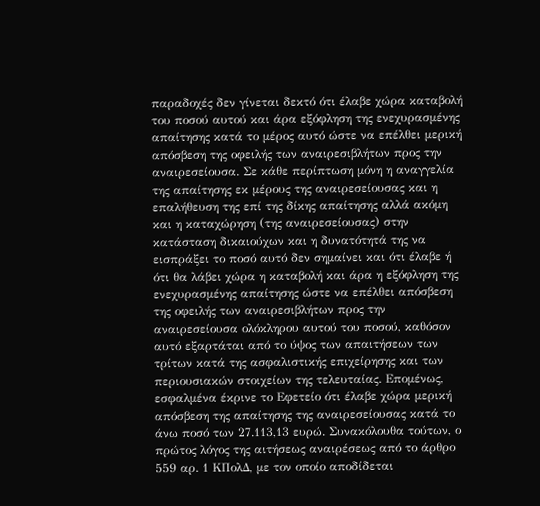παραδοχές δεν γίνεται δεκτό ότι έλαβε χώρα καταβολή του ποσού αυτού και άρα εξόφληση της ενεχυρασμένης απαίτησης κατά το μέρος αυτό ώστε να επέλθει μερική απόσβεση της οφειλής των αναιρεσιβλήτων προς την αναιρεσείουσα. Σε κάθε περίπτωση μόνη η αναγγελία της απαίτησης εκ μέρους της αναιρεσείουσας και η επαλήθευση της επί της δίκης απαίτησης αλλά ακόμη και η καταχώρηση (της αναιρεσείουσας) στην κατάσταση δικαιούχων και η δυνατότητά της να εισπράξει το ποσό αυτό δεν σημαίνει και ότι έλαβε ή ότι θα λάβει χώρα η καταβολή και άρα η εξόφληση της ενεχυρασμένης απαίτησης ώστε να επέλθει απόσβεση της οφειλής των αναιρεσιβλήτων προς την αναιρεσείουσα ολόκληρου αυτού του ποσού, καθόσον αυτό εξαρτάται από το ύψος των απαιτήσεων των τρίτων κατά της ασφαλιστικής επιχείρησης και των περιουσιακών στοιχείων της τελευταίας. Επομένως, εσφαλμένα έκρινε το Εφετείο ότι έλαβε χώρα μερική απόσβεση της απαίτησης της αναιρεσείουσας κατά το άνω ποσό των 27.113,13 ευρώ. Συνακόλουθα τούτων, ο πρώτος λόγος της αιτήσεως αναιρέσεως από το άρθρο 559 αρ. 1 ΚΠολΔ, με τον οποίο αποδίδεται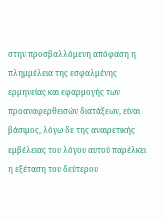στην προσβαλλόμενη απόφαση η πλημμέλεια της εσφαλμένης ερμηνείας και εφαρμογής των προαναφερθεισών διατάξεων, είναι βάσιμος, λόγω δε της αναιρετικής εμβέλειας του λόγου αυτού παρέλκει η εξέταση του δεύτερου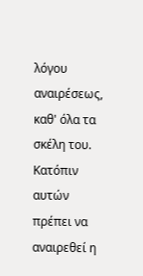λόγου αναιρέσεως, καθ' όλα τα σκέλη του. Κατόπιν αυτών πρέπει να αναιρεθεί η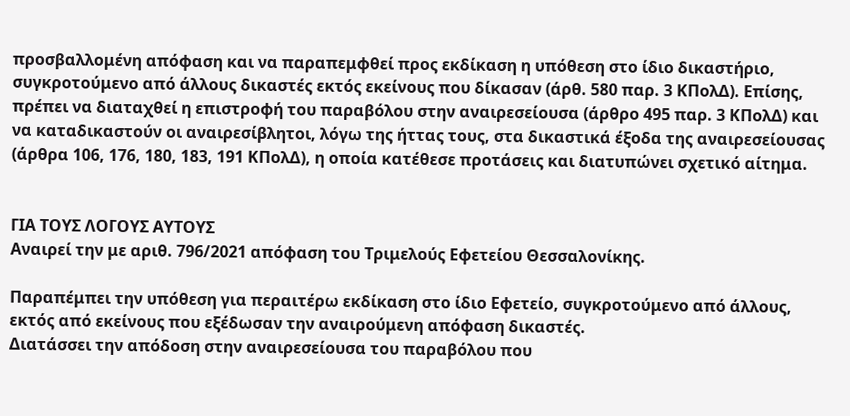προσβαλλομένη απόφαση και να παραπεμφθεί προς εκδίκαση η υπόθεση στο ίδιο δικαστήριο, συγκροτούμενο από άλλους δικαστές εκτός εκείνους που δίκασαν (άρθ. 580 παρ. 3 ΚΠολΔ). Επίσης, πρέπει να διαταχθεί η επιστροφή του παραβόλου στην αναιρεσείουσα (άρθρο 495 παρ. 3 ΚΠολΔ) και να καταδικαστούν οι αναιρεσίβλητοι, λόγω της ήττας τους, στα δικαστικά έξοδα της αναιρεσείουσας (άρθρα 106, 176, 180, 183, 191 ΚΠολΔ), η οποία κατέθεσε προτάσεις και διατυπώνει σχετικό αίτημα.


ΓΙΑ ΤΟΥΣ ΛΟΓΟΥΣ ΑΥΤΟΥΣ
Αναιρεί την με αριθ. 796/2021 απόφαση του Τριμελούς Εφετείου Θεσσαλονίκης.

Παραπέμπει την υπόθεση για περαιτέρω εκδίκαση στο ίδιο Εφετείο, συγκροτούμενο από άλλους, εκτός από εκείνους που εξέδωσαν την αναιρούμενη απόφαση δικαστές.
Διατάσσει την απόδοση στην αναιρεσείουσα του παραβόλου που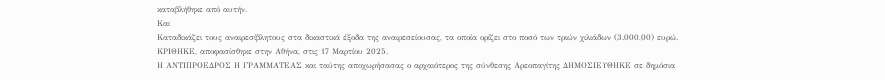καταβλήθηκε από αυτήν.
Και
Καταδικάζει τους αναιρεσίβλητους στα δικαστικά έξοδα της αναιρεσείουσας, τα οποία ορίζει στο ποσό των τριών χιλιάδων (3.000,00) ευρώ.
ΚΡΙΘΗΚΕ, αποφασίσθηκε στην Αθήνα, στις 17 Μαρτίου 2025.
Η ΑΝΤΙΠΡΟΕΔΡΟΣ Η ΓΡΑΜΜΑΤΕΑΣ και ταύτης αποχωρήσασας ο αρχαιότερος της σύνθεσης Αρεοπαγίτης ΔΗΜΟΣΙΕΥΘΗΚΕ σε δημόσια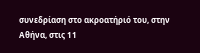συνεδρίαση στο ακροατήριό του, στην Αθήνα, στις 11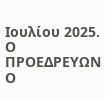Ιουλίου 2025.
Ο ΠΡΟΕΔΡΕΥΩΝ Ο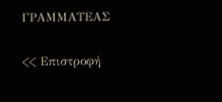ΓΡΑΜΜΑΤΕΑΣ

<< Επιστροφή